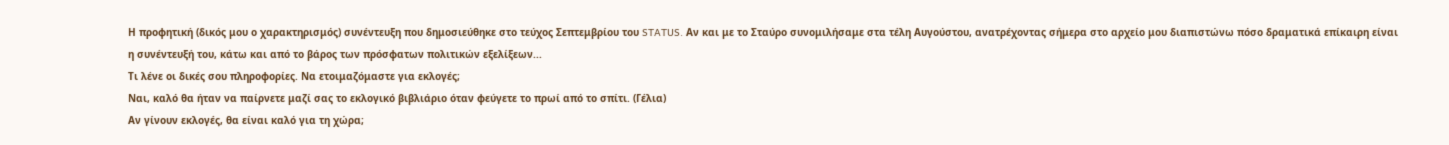Η προφητική (δικός μου ο χαρακτηρισμός) συνέντευξη που δημοσιεύθηκε στο τεύχος Σεπτεμβρίου του STATUS. Αν και με το Σταύρο συνομιλήσαμε στα τέλη Αυγούστου, ανατρέχοντας σήμερα στο αρχείο μου διαπιστώνω πόσο δραματικά επίκαιρη είναι η συνέντευξή του, κάτω και από το βάρος των πρόσφατων πολιτικών εξελίξεων...
Τι λένε οι δικές σου πληροφορίες. Να ετοιμαζόμαστε για εκλογές;
Ναι, καλό θα ήταν να παίρνετε μαζί σας το εκλογικό βιβλιάριο όταν φεύγετε το πρωί από το σπίτι. (Γέλια)
Αν γίνουν εκλογές, θα είναι καλό για τη χώρα;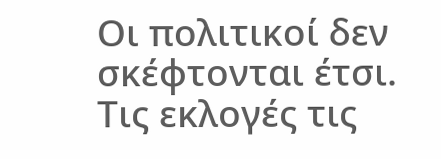Οι πολιτικοί δεν σκέφτονται έτσι. Τις εκλογές τις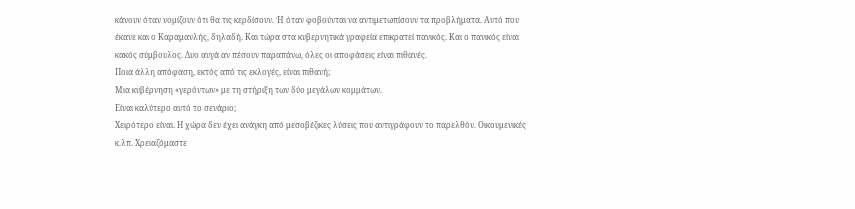κάνουν όταν νομίζουν ότι θα τις κερδίσουν. Ή όταν φοβούνται να αντιμετωπίσουν τα προβλήματα. Αυτό που έκανε και ο Καραμανλής, δηλαδή. Και τώρα στα κυβερνητικά γραφεία επικρατεί πανικός. Και ο πανικός είναι κακός σύμβουλος. Δυο αυγά αν πέσουν παραπάνω, όλες οι αποφάσεις είναι πιθανές.
Ποια άλλη απόφαση, εκτός από τις εκλογές, είναι πιθανή;
Μια κυβέρνηση «γερόντων» με τη στήριξη των δύο μεγάλων κομμάτων.
Είναι καλύτερο αυτό το σενάριο;
Χειρότερο είναι. Η χώρα δεν έχει ανάγκη από μεσοβέζικες λύσεις που αντιγράφουν το παρελθόν. Οικουμενικές κ.λπ. Χρειαζόμαστε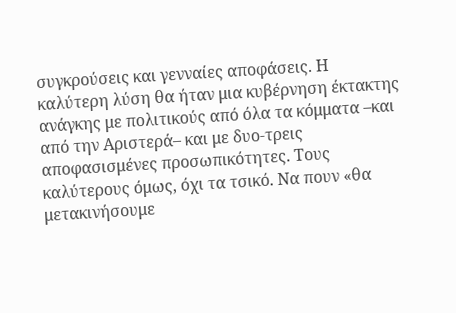συγκρούσεις και γενναίες αποφάσεις. Η καλύτερη λύση θα ήταν μια κυβέρνηση έκτακτης ανάγκης με πολιτικούς από όλα τα κόμματα –και από την Αριστερά– και με δυο-τρεις αποφασισμένες προσωπικότητες. Τους καλύτερους όμως, όχι τα τσικό. Να πουν «θα μετακινήσουμε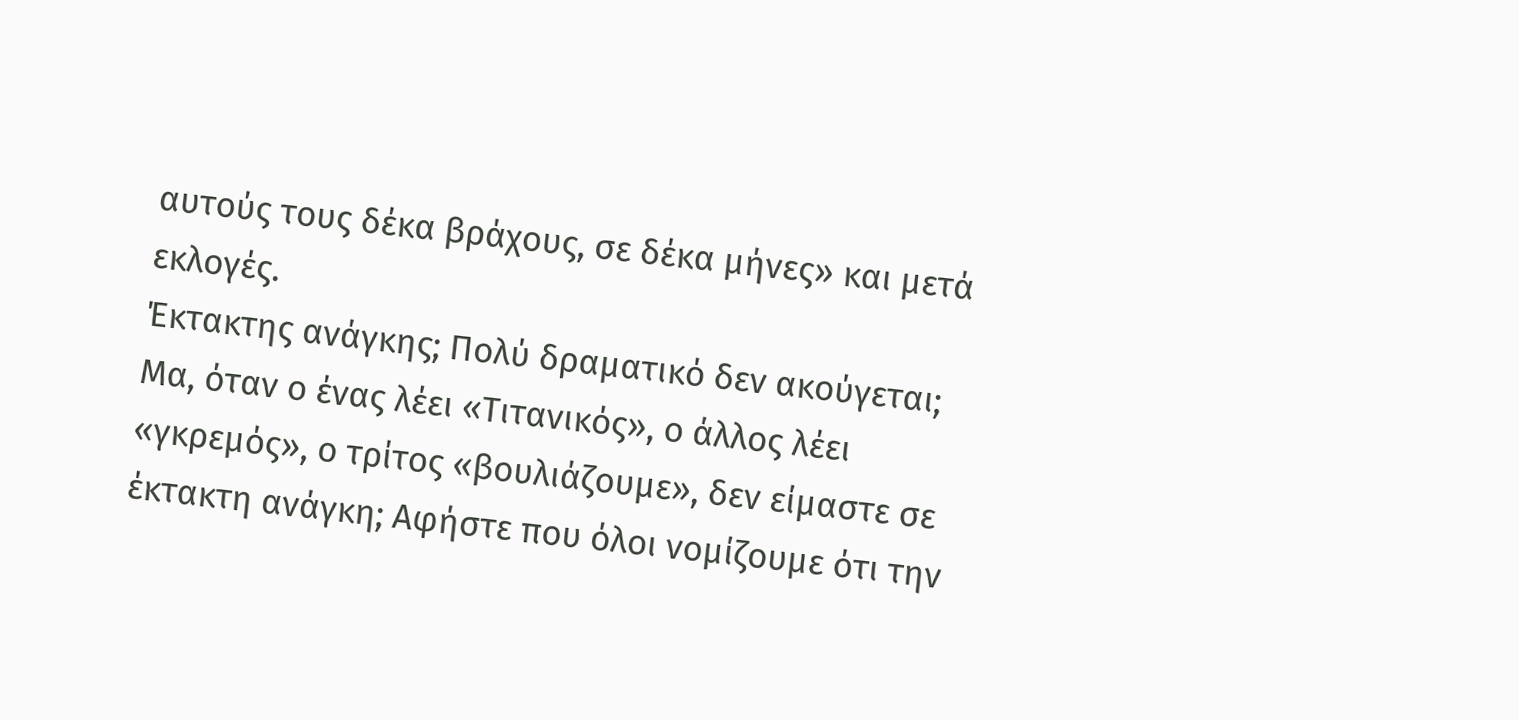αυτούς τους δέκα βράχους, σε δέκα μήνες» και μετά εκλογές.
Έκτακτης ανάγκης; Πολύ δραματικό δεν ακούγεται;
Μα, όταν ο ένας λέει «Τιτανικός», ο άλλος λέει «γκρεμός», ο τρίτος «βουλιάζουμε», δεν είμαστε σε έκτακτη ανάγκη; Αφήστε που όλοι νομίζουμε ότι την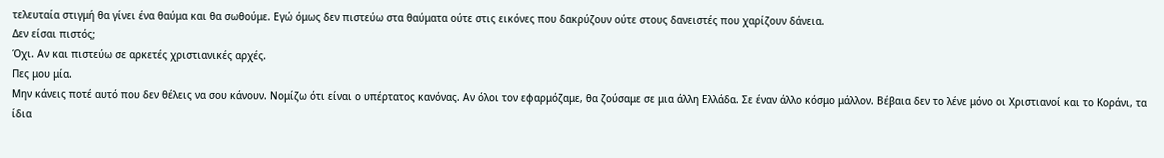τελευταία στιγμή θα γίνει ένα θαύμα και θα σωθούμε. Εγώ όμως δεν πιστεύω στα θαύματα ούτε στις εικόνες που δακρύζουν ούτε στους δανειστές που χαρίζουν δάνεια.
Δεν είσαι πιστός;
Όχι. Αν και πιστεύω σε αρκετές χριστιανικές αρχές.
Πες μου μία.
Μην κάνεις ποτέ αυτό που δεν θέλεις να σου κάνουν. Νομίζω ότι είναι ο υπέρτατος κανόνας. Αν όλοι τον εφαρμόζαμε, θα ζούσαμε σε μια άλλη Ελλάδα. Σε έναν άλλο κόσμο μάλλον. Βέβαια δεν το λένε μόνο οι Χριστιανοί και το Κοράνι, τα ίδια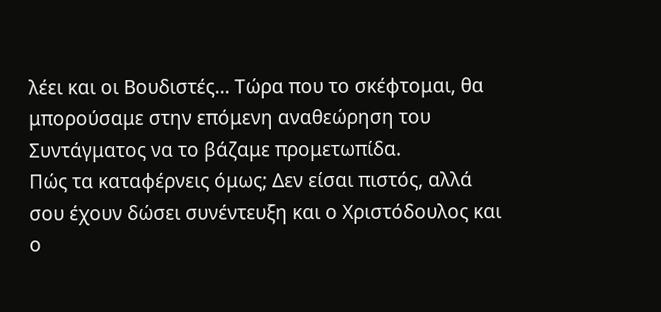λέει και οι Βουδιστές... Τώρα που το σκέφτομαι, θα μπορούσαμε στην επόμενη αναθεώρηση του Συντάγματος να το βάζαμε προμετωπίδα.
Πώς τα καταφέρνεις όμως; Δεν είσαι πιστός, αλλά σου έχουν δώσει συνέντευξη και ο Χριστόδουλος και ο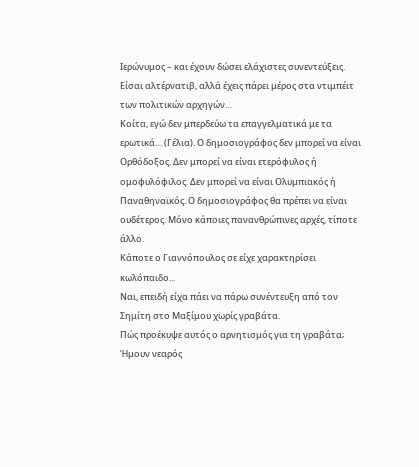Ιερώνυμος – και έχουν δώσει ελάχιστες συνεντεύξεις. Είσαι αλτέρνατιβ, αλλά έχεις πάρει μέρος στα ντιμπέιτ των πολιτικών αρχηγών…
Κοίτα, εγώ δεν μπερδεύω τα επαγγελματικά με τα ερωτικά… (Γέλια). Ο δημοσιογράφος δεν μπορεί να είναι Ορθόδοξος. Δεν μπορεί να είναι ετερόφυλος ή ομοφυλόφιλος. Δεν μπορεί να είναι Ολυμπιακός ή Παναθηναϊκός. Ο δημοσιογράφος θα πρέπει να είναι ουδέτερος. Μόνο κάποιες πανανθρώπινες αρχές, τίποτε άλλο.
Κάποτε ο Γιαννόπουλος σε είχε χαρακτηρίσει κωλόπαιδο...
Ναι, επειδή είχα πάει να πάρω συνέντευξη από τον Σημίτη στο Μαξίμου χωρίς γραβάτα.
Πώς προέκυψε αυτός ο αρνητισμός για τη γραβάτα;
Ήμουν νεαρός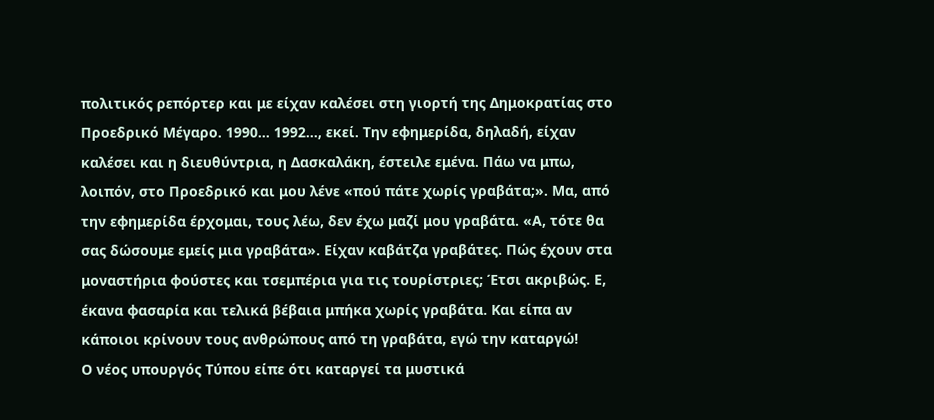πολιτικός ρεπόρτερ και με είχαν καλέσει στη γιορτή της Δημοκρατίας στο Προεδρικό Μέγαρο. 1990… 1992…, εκεί. Την εφημερίδα, δηλαδή, είχαν καλέσει και η διευθύντρια, η Δασκαλάκη, έστειλε εμένα. Πάω να μπω, λοιπόν, στο Προεδρικό και μου λένε «πού πάτε χωρίς γραβάτα;». Μα, από την εφημερίδα έρχομαι, τους λέω, δεν έχω μαζί μου γραβάτα. «Α, τότε θα σας δώσουμε εμείς μια γραβάτα». Είχαν καβάτζα γραβάτες. Πώς έχουν στα μοναστήρια φούστες και τσεμπέρια για τις τουρίστριες; Έτσι ακριβώς. Ε, έκανα φασαρία και τελικά βέβαια μπήκα χωρίς γραβάτα. Και είπα αν κάποιοι κρίνουν τους ανθρώπους από τη γραβάτα, εγώ την καταργώ!
Ο νέος υπουργός Τύπου είπε ότι καταργεί τα μυστικά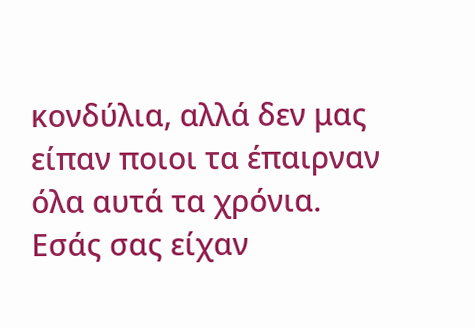κονδύλια, αλλά δεν μας είπαν ποιοι τα έπαιρναν όλα αυτά τα χρόνια. Εσάς σας είχαν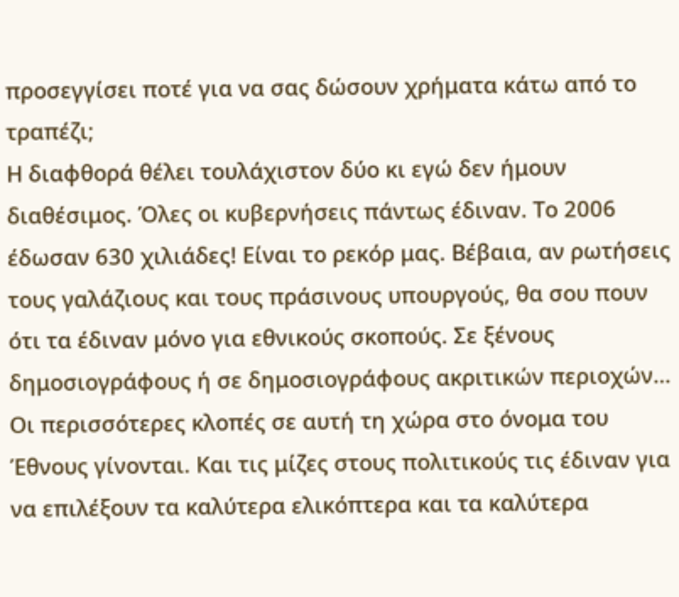προσεγγίσει ποτέ για να σας δώσουν χρήματα κάτω από το τραπέζι;
Η διαφθορά θέλει τουλάχιστον δύο κι εγώ δεν ήμουν διαθέσιμος. Όλες οι κυβερνήσεις πάντως έδιναν. Το 2006 έδωσαν 630 χιλιάδες! Είναι το ρεκόρ μας. Βέβαια, αν ρωτήσεις τους γαλάζιους και τους πράσινους υπουργούς, θα σου πουν ότι τα έδιναν μόνο για εθνικούς σκοπούς. Σε ξένους δημοσιογράφους ή σε δημοσιογράφους ακριτικών περιοχών… Οι περισσότερες κλοπές σε αυτή τη χώρα στο όνομα του Έθνους γίνονται. Και τις μίζες στους πολιτικούς τις έδιναν για να επιλέξουν τα καλύτερα ελικόπτερα και τα καλύτερα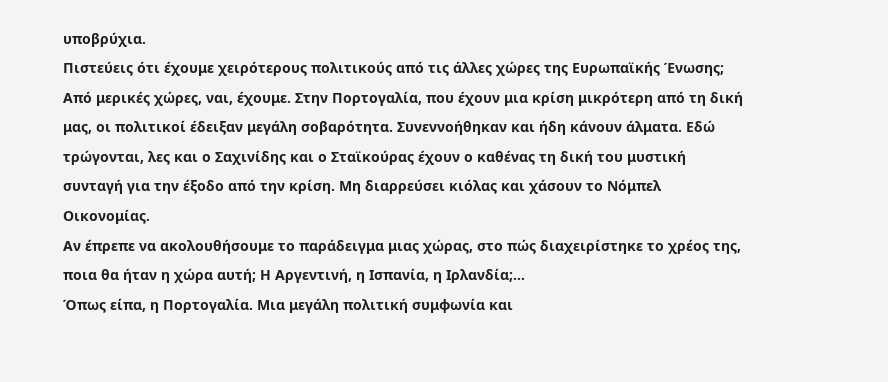υποβρύχια.
Πιστεύεις ότι έχουμε χειρότερους πολιτικούς από τις άλλες χώρες της Ευρωπαϊκής Ένωσης;
Από μερικές χώρες, ναι, έχουμε. Στην Πορτογαλία, που έχουν μια κρίση μικρότερη από τη δική μας, οι πολιτικοί έδειξαν μεγάλη σοβαρότητα. Συνεννοήθηκαν και ήδη κάνουν άλματα. Εδώ τρώγονται, λες και ο Σαχινίδης και ο Σταϊκούρας έχουν ο καθένας τη δική του μυστική συνταγή για την έξοδο από την κρίση. Μη διαρρεύσει κιόλας και χάσουν το Νόμπελ Οικονομίας.
Αν έπρεπε να ακολουθήσουμε το παράδειγμα μιας χώρας, στο πώς διαχειρίστηκε το χρέος της, ποια θα ήταν η χώρα αυτή; Η Αργεντινή, η Ισπανία, η Ιρλανδία;…
Όπως είπα, η Πορτογαλία. Μια μεγάλη πολιτική συμφωνία και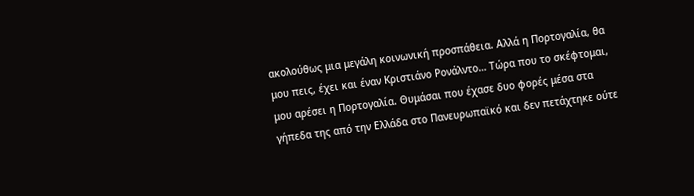ακολούθως μια μεγάλη κοινωνική προσπάθεια. Αλλά η Πορτογαλία, θα μου πεις, έχει και έναν Κριστιάνο Ρονάλντο… Τώρα που το σκέφτομαι, μου αρέσει η Πορτογαλία. Θυμάσαι που έχασε δυο φορές μέσα στα γήπεδα της από την Ελλάδα στο Πανευρωπαϊκό και δεν πετάχτηκε ούτε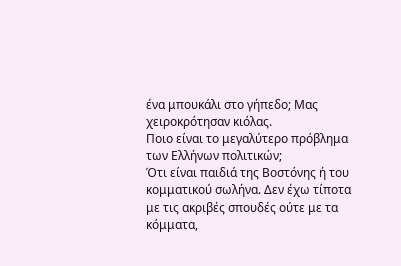ένα μπουκάλι στο γήπεδο; Μας χειροκρότησαν κιόλας.
Ποιο είναι το μεγαλύτερο πρόβλημα των Ελλήνων πολιτικών;
Ότι είναι παιδιά της Βοστόνης ή του κομματικού σωλήνα. Δεν έχω τίποτα με τις ακριβές σπουδές ούτε με τα κόμματα,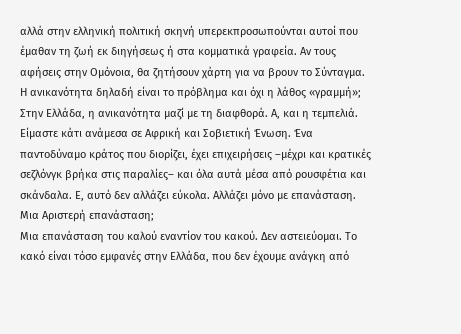αλλά στην ελληνική πολιτική σκηνή υπερεκπροσωπούνται αυτοί που έμαθαν τη ζωή εκ διηγήσεως ή στα κομματικά γραφεία. Αν τους αφήσεις στην Ομόνοια, θα ζητήσουν χάρτη για να βρουν το Σύνταγμα.
Η ανικανότητα δηλαδή είναι το πρόβλημα και όχι η λάθος «γραμμή»;
Στην Ελλάδα, η ανικανότητα μαζί με τη διαφθορά. Α, και η τεμπελιά. Είμαστε κάτι ανάμεσα σε Αφρική και Σοβιετική Ένωση. Ένα παντοδύναμο κράτος που διορίζει, έχει επιχειρήσεις –μέχρι και κρατικές σεζλόνγκ βρήκα στις παραλίες– και όλα αυτά μέσα από ρουσφέτια και σκάνδαλα. Ε, αυτό δεν αλλάζει εύκολα. Αλλάζει μόνο με επανάσταση.
Μια Αριστερή επανάσταση;
Μια επανάσταση του καλού εναντίον του κακού. Δεν αστειεύομαι. Το κακό είναι τόσο εμφανές στην Ελλάδα, που δεν έχουμε ανάγκη από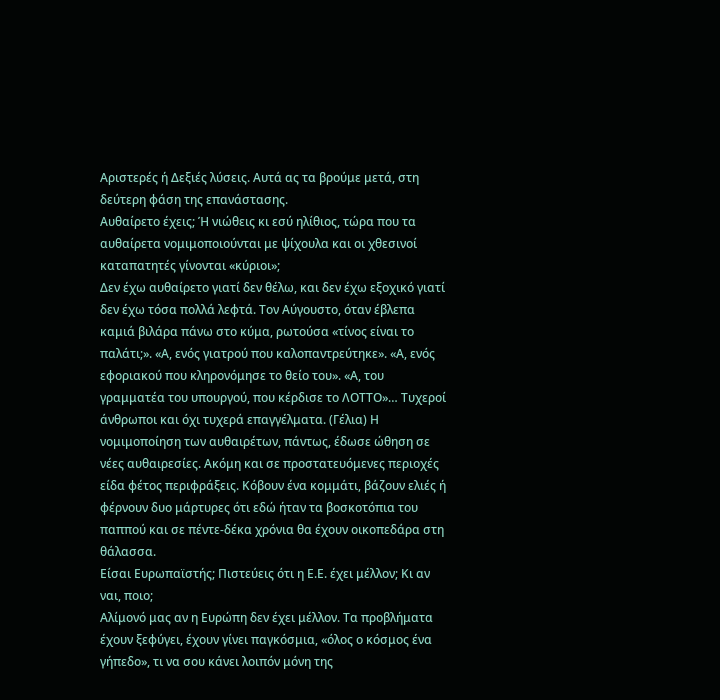Αριστερές ή Δεξιές λύσεις. Αυτά ας τα βρούμε μετά, στη δεύτερη φάση της επανάστασης.
Αυθαίρετο έχεις; Ή νιώθεις κι εσύ ηλίθιος, τώρα που τα αυθαίρετα νομιμοποιούνται με ψίχουλα και οι χθεσινοί καταπατητές γίνονται «κύριοι»;
Δεν έχω αυθαίρετο γιατί δεν θέλω, και δεν έχω εξοχικό γιατί δεν έχω τόσα πολλά λεφτά. Τον Αύγουστο, όταν έβλεπα καμιά βιλάρα πάνω στο κύμα, ρωτούσα «τίνος είναι το παλάτι;». «Α, ενός γιατρού που καλοπαντρεύτηκε». «Α, ενός εφοριακού που κληρονόμησε το θείο του». «Α, του γραμματέα του υπουργού, που κέρδισε το ΛΟΤΤΟ»… Τυχεροί άνθρωποι και όχι τυχερά επαγγέλματα. (Γέλια) Η νομιμοποίηση των αυθαιρέτων, πάντως, έδωσε ώθηση σε νέες αυθαιρεσίες. Ακόμη και σε προστατευόμενες περιοχές είδα φέτος περιφράξεις. Κόβουν ένα κομμάτι, βάζουν ελιές ή φέρνουν δυο μάρτυρες ότι εδώ ήταν τα βοσκοτόπια του παππού και σε πέντε-δέκα χρόνια θα έχουν οικοπεδάρα στη θάλασσα.
Είσαι Ευρωπαϊστής; Πιστεύεις ότι η Ε.Ε. έχει μέλλον; Κι αν ναι, ποιο;
Αλίμονό μας αν η Ευρώπη δεν έχει μέλλον. Τα προβλήματα έχουν ξεφύγει, έχουν γίνει παγκόσμια, «όλος ο κόσμος ένα γήπεδο», τι να σου κάνει λοιπόν μόνη της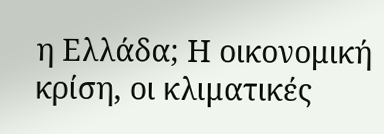η Ελλάδα; Η οικονομική κρίση, οι κλιματικές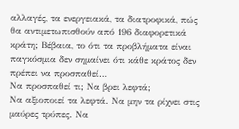αλλαγές, τα ενεργειακά, τα διατροφικά, πώς θα αντιμετωπισθούν από 196 διαφορετικά κράτη; Βέβαια, το ότι τα προβλήματα είναι παγκόσμια δεν σημαίνει ότι κάθε κράτος δεν πρέπει να προσπαθεί…
Να προσπαθεί τι; Να βρει λεφτά;
Να αξιοποιεί τα λεφτά. Να μην τα ρίχνει στις μαύρες τρύπες. Να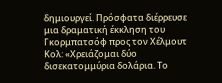δημιουργεί. Πρόσφατα διέρρευσε μια δραματική έκκληση του Γκορμπατσόφ προς τον Χέλμουτ Κολ: «Χρειάζομαι δύο δισεκατομμύρια δολάρια. Το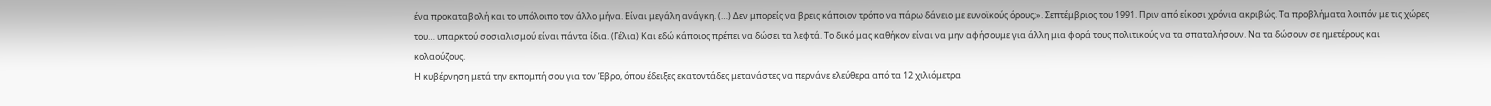ένα προκαταβολή και το υπόλοιπο τον άλλο μήνα. Είναι μεγάλη ανάγκη. (…) Δεν μπορείς να βρεις κάποιον τρόπο να πάρω δάνειο με ευνοϊκούς όρους;». Σεπτέμβριος του 1991. Πριν από είκοσι χρόνια ακριβώς. Τα προβλήματα λοιπόν με τις χώρες του… υπαρκτού σοσιαλισμού είναι πάντα ίδια. (Γέλια) Και εδώ κάποιος πρέπει να δώσει τα λεφτά. Το δικό μας καθήκον είναι να μην αφήσουμε για άλλη μια φορά τους πολιτικούς να τα σπαταλήσουν. Να τα δώσουν σε ημετέρους και κολαούζους.
Η κυβέρνηση μετά την εκπομπή σου για τον Έβρο, όπου έδειξες εκατοντάδες μετανάστες να περνάνε ελεύθερα από τα 12 χιλιόμετρα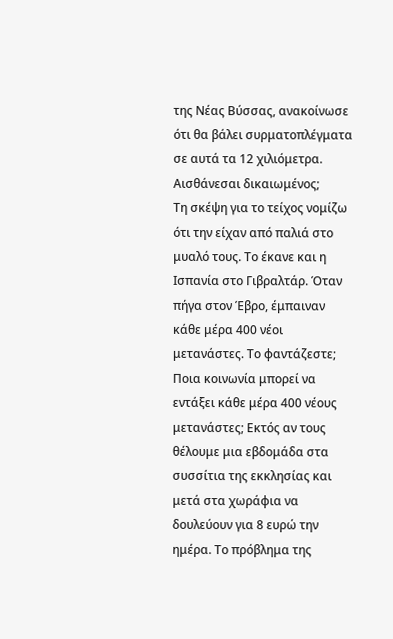της Νέας Βύσσας, ανακοίνωσε ότι θα βάλει συρματοπλέγματα σε αυτά τα 12 χιλιόμετρα. Αισθάνεσαι δικαιωμένος;
Τη σκέψη για το τείχος νομίζω ότι την είχαν από παλιά στο μυαλό τους. Το έκανε και η Ισπανία στο Γιβραλτάρ. Όταν πήγα στον Έβρο, έμπαιναν κάθε μέρα 400 νέοι μετανάστες. Το φαντάζεστε; Ποια κοινωνία μπορεί να εντάξει κάθε μέρα 400 νέους μετανάστες; Εκτός αν τους θέλουμε μια εβδομάδα στα συσσίτια της εκκλησίας και μετά στα χωράφια να δουλεύουν για 8 ευρώ την ημέρα. Το πρόβλημα της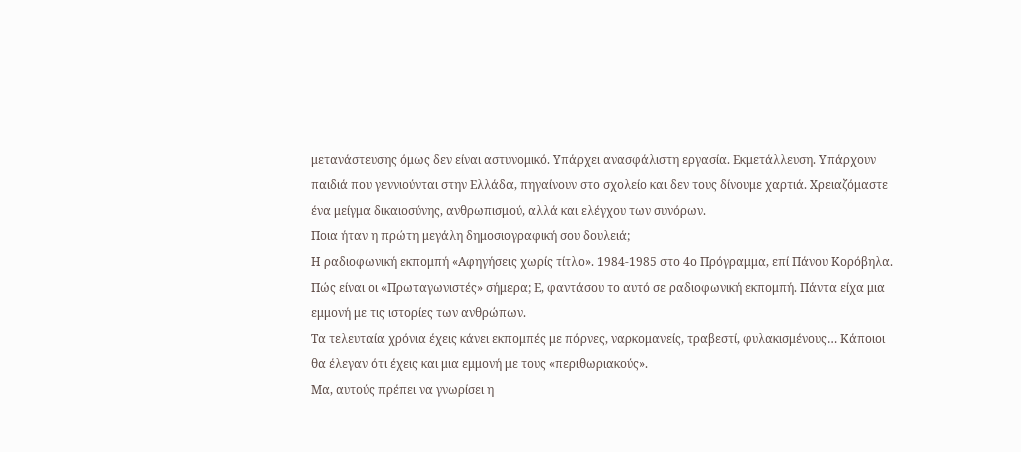μετανάστευσης όμως δεν είναι αστυνομικό. Υπάρχει ανασφάλιστη εργασία. Εκμετάλλευση. Υπάρχουν παιδιά που γεννιούνται στην Ελλάδα, πηγαίνουν στο σχολείο και δεν τους δίνουμε χαρτιά. Χρειαζόμαστε ένα μείγμα δικαιοσύνης, ανθρωπισμού, αλλά και ελέγχου των συνόρων.
Ποια ήταν η πρώτη μεγάλη δημοσιογραφική σου δουλειά;
Η ραδιοφωνική εκπομπή «Αφηγήσεις χωρίς τίτλο». 1984-1985 στο 4ο Πρόγραμμα, επί Πάνου Κορόβηλα. Πώς είναι οι «Πρωταγωνιστές» σήμερα; Ε, φαντάσου το αυτό σε ραδιοφωνική εκπομπή. Πάντα είχα μια εμμονή με τις ιστορίες των ανθρώπων.
Τα τελευταία χρόνια έχεις κάνει εκπομπές με πόρνες, ναρκομανείς, τραβεστί, φυλακισμένους… Κάποιοι θα έλεγαν ότι έχεις και μια εμμονή με τους «περιθωριακούς».
Μα, αυτούς πρέπει να γνωρίσει η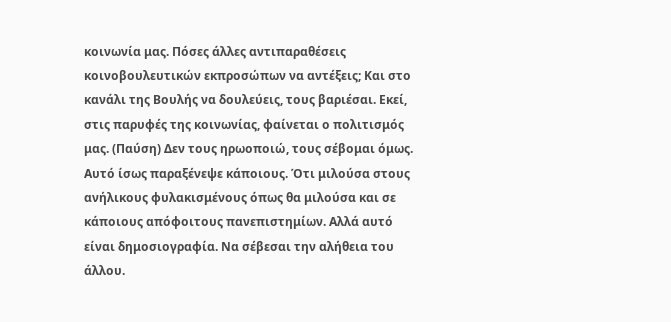κοινωνία μας. Πόσες άλλες αντιπαραθέσεις κοινοβουλευτικών εκπροσώπων να αντέξεις; Και στο κανάλι της Βουλής να δουλεύεις, τους βαριέσαι. Εκεί, στις παρυφές της κοινωνίας, φαίνεται ο πολιτισμός μας. (Παύση) Δεν τους ηρωοποιώ, τους σέβομαι όμως. Αυτό ίσως παραξένεψε κάποιους. Ότι μιλούσα στους ανήλικους φυλακισμένους όπως θα μιλούσα και σε κάποιους απόφοιτους πανεπιστημίων. Αλλά αυτό είναι δημοσιογραφία. Να σέβεσαι την αλήθεια του άλλου.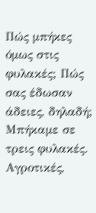Πώς μπήκες όμως στις φυλακές; Πώς σας έδωσαν άδειες, δηλαδή;
Μπήκαμε σε τρεις φυλακές. Αγροτικές,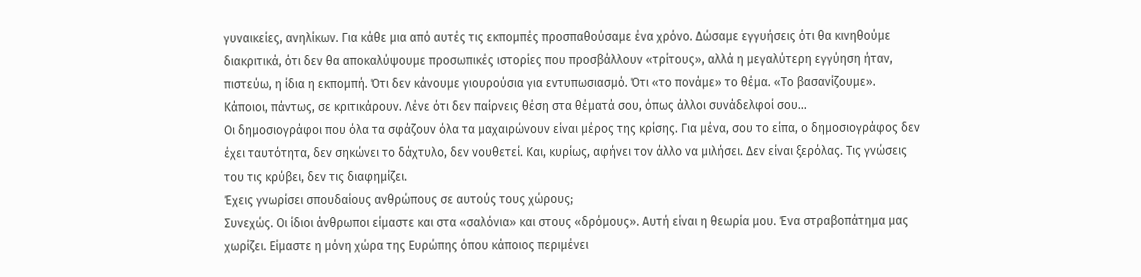γυναικείες, ανηλίκων. Για κάθε μια από αυτές τις εκπομπές προσπαθούσαμε ένα χρόνο. Δώσαμε εγγυήσεις ότι θα κινηθούμε διακριτικά, ότι δεν θα αποκαλύψουμε προσωπικές ιστορίες που προσβάλλουν «τρίτους», αλλά η μεγαλύτερη εγγύηση ήταν, πιστεύω, η ίδια η εκπομπή. Ότι δεν κάνουμε γιουρούσια για εντυπωσιασμό. Ότι «το πονάμε» το θέμα. «Το βασανίζουμε».
Κάποιοι, πάντως, σε κριτικάρουν. Λένε ότι δεν παίρνεις θέση στα θέματά σου, όπως άλλοι συνάδελφοί σου...
Οι δημοσιογράφοι που όλα τα σφάζουν όλα τα μαχαιρώνουν είναι μέρος της κρίσης. Για μένα, σου το είπα, ο δημοσιογράφος δεν έχει ταυτότητα, δεν σηκώνει το δάχτυλο, δεν νουθετεί. Και, κυρίως, αφήνει τον άλλο να μιλήσει. Δεν είναι ξερόλας. Τις γνώσεις του τις κρύβει, δεν τις διαφημίζει.
Έχεις γνωρίσει σπουδαίους ανθρώπους σε αυτούς τους χώρους;
Συνεχώς. Οι ίδιοι άνθρωποι είμαστε και στα «σαλόνια» και στους «δρόμους». Αυτή είναι η θεωρία μου. Ένα στραβοπάτημα μας χωρίζει. Είμαστε η μόνη χώρα της Ευρώπης όπου κάποιος περιμένει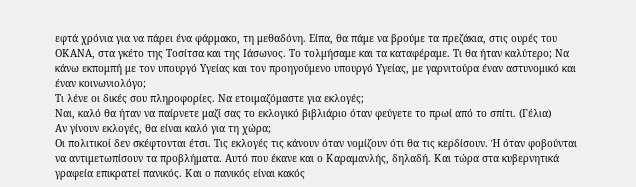εφτά χρόνια για να πάρει ένα φάρμακο, τη μεθαδόνη. Είπα, θα πάμε να βρούμε τα πρεζάκια, στις ουρές του ΟΚΑΝΑ, στα γκέτο της Τοσίτσα και της Ιάσωνος. Το τολμήσαμε και τα καταφέραμε. Τι θα ήταν καλύτερο; Να κάνω εκπομπή με τον υπουργό Υγείας και τον προηγούμενο υπουργό Υγείας, με γαρνιτούρα έναν αστυνομικό και έναν κοινωνιολόγο;
Τι λένε οι δικές σου πληροφορίες. Να ετοιμαζόμαστε για εκλογές;
Ναι, καλό θα ήταν να παίρνετε μαζί σας το εκλογικό βιβλιάριο όταν φεύγετε το πρωί από το σπίτι. (Γέλια)
Αν γίνουν εκλογές, θα είναι καλό για τη χώρα;
Οι πολιτικοί δεν σκέφτονται έτσι. Τις εκλογές τις κάνουν όταν νομίζουν ότι θα τις κερδίσουν. Ή όταν φοβούνται να αντιμετωπίσουν τα προβλήματα. Αυτό που έκανε και ο Καραμανλής, δηλαδή. Και τώρα στα κυβερνητικά γραφεία επικρατεί πανικός. Και ο πανικός είναι κακός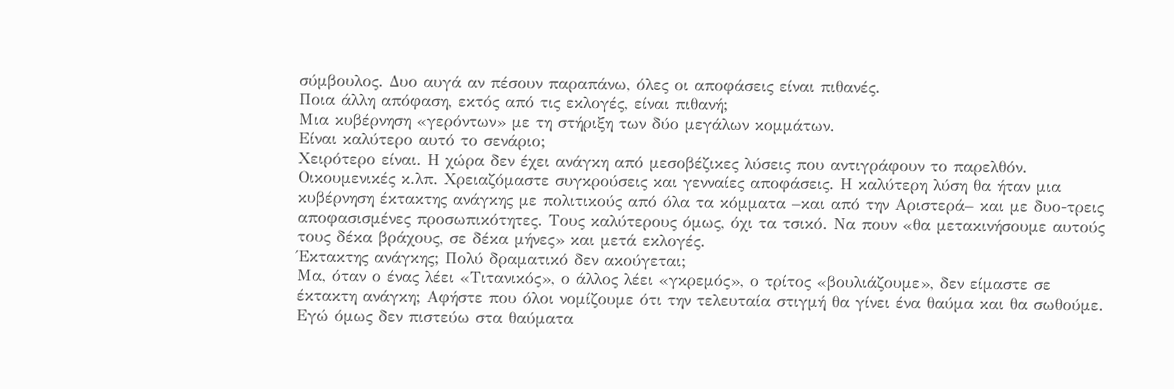σύμβουλος. Δυο αυγά αν πέσουν παραπάνω, όλες οι αποφάσεις είναι πιθανές.
Ποια άλλη απόφαση, εκτός από τις εκλογές, είναι πιθανή;
Μια κυβέρνηση «γερόντων» με τη στήριξη των δύο μεγάλων κομμάτων.
Είναι καλύτερο αυτό το σενάριο;
Χειρότερο είναι. Η χώρα δεν έχει ανάγκη από μεσοβέζικες λύσεις που αντιγράφουν το παρελθόν. Οικουμενικές κ.λπ. Χρειαζόμαστε συγκρούσεις και γενναίες αποφάσεις. Η καλύτερη λύση θα ήταν μια κυβέρνηση έκτακτης ανάγκης με πολιτικούς από όλα τα κόμματα –και από την Αριστερά– και με δυο-τρεις αποφασισμένες προσωπικότητες. Τους καλύτερους όμως, όχι τα τσικό. Να πουν «θα μετακινήσουμε αυτούς τους δέκα βράχους, σε δέκα μήνες» και μετά εκλογές.
Έκτακτης ανάγκης; Πολύ δραματικό δεν ακούγεται;
Μα, όταν ο ένας λέει «Τιτανικός», ο άλλος λέει «γκρεμός», ο τρίτος «βουλιάζουμε», δεν είμαστε σε έκτακτη ανάγκη; Αφήστε που όλοι νομίζουμε ότι την τελευταία στιγμή θα γίνει ένα θαύμα και θα σωθούμε. Εγώ όμως δεν πιστεύω στα θαύματα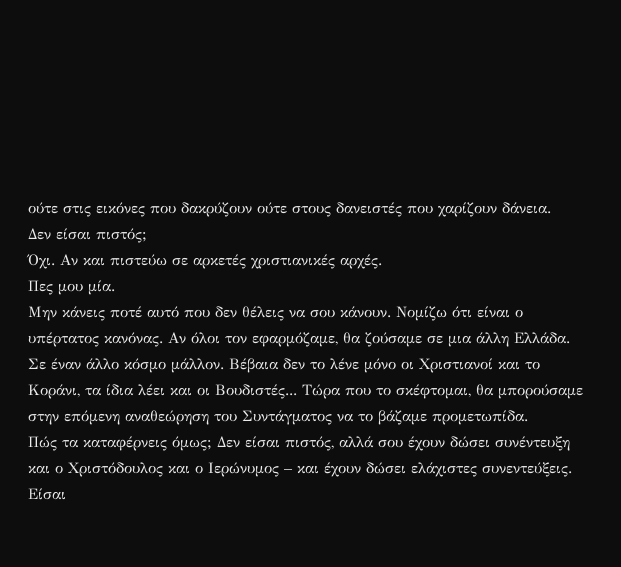ούτε στις εικόνες που δακρύζουν ούτε στους δανειστές που χαρίζουν δάνεια.
Δεν είσαι πιστός;
Όχι. Αν και πιστεύω σε αρκετές χριστιανικές αρχές.
Πες μου μία.
Μην κάνεις ποτέ αυτό που δεν θέλεις να σου κάνουν. Νομίζω ότι είναι ο υπέρτατος κανόνας. Αν όλοι τον εφαρμόζαμε, θα ζούσαμε σε μια άλλη Ελλάδα. Σε έναν άλλο κόσμο μάλλον. Βέβαια δεν το λένε μόνο οι Χριστιανοί και το Κοράνι, τα ίδια λέει και οι Βουδιστές... Τώρα που το σκέφτομαι, θα μπορούσαμε στην επόμενη αναθεώρηση του Συντάγματος να το βάζαμε προμετωπίδα.
Πώς τα καταφέρνεις όμως; Δεν είσαι πιστός, αλλά σου έχουν δώσει συνέντευξη και ο Χριστόδουλος και ο Ιερώνυμος – και έχουν δώσει ελάχιστες συνεντεύξεις. Είσαι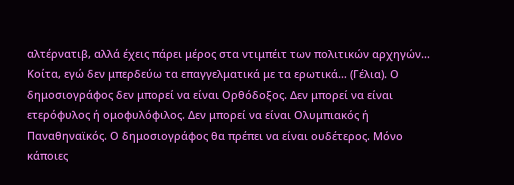αλτέρνατιβ, αλλά έχεις πάρει μέρος στα ντιμπέιτ των πολιτικών αρχηγών…
Κοίτα, εγώ δεν μπερδεύω τα επαγγελματικά με τα ερωτικά… (Γέλια). Ο δημοσιογράφος δεν μπορεί να είναι Ορθόδοξος. Δεν μπορεί να είναι ετερόφυλος ή ομοφυλόφιλος. Δεν μπορεί να είναι Ολυμπιακός ή Παναθηναϊκός. Ο δημοσιογράφος θα πρέπει να είναι ουδέτερος. Μόνο κάποιες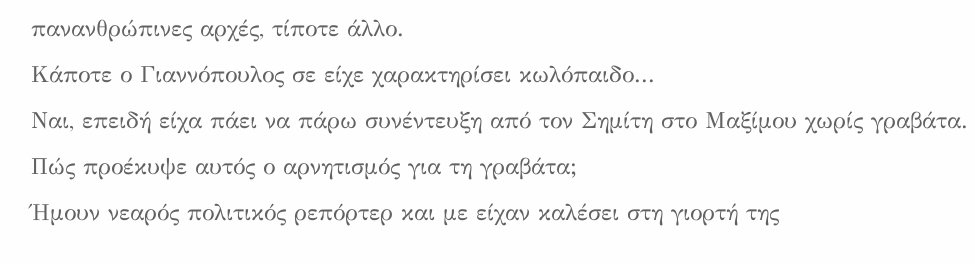πανανθρώπινες αρχές, τίποτε άλλο.
Κάποτε ο Γιαννόπουλος σε είχε χαρακτηρίσει κωλόπαιδο...
Ναι, επειδή είχα πάει να πάρω συνέντευξη από τον Σημίτη στο Μαξίμου χωρίς γραβάτα.
Πώς προέκυψε αυτός ο αρνητισμός για τη γραβάτα;
Ήμουν νεαρός πολιτικός ρεπόρτερ και με είχαν καλέσει στη γιορτή της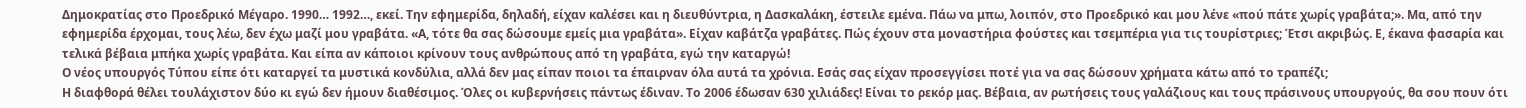Δημοκρατίας στο Προεδρικό Μέγαρο. 1990… 1992…, εκεί. Την εφημερίδα, δηλαδή, είχαν καλέσει και η διευθύντρια, η Δασκαλάκη, έστειλε εμένα. Πάω να μπω, λοιπόν, στο Προεδρικό και μου λένε «πού πάτε χωρίς γραβάτα;». Μα, από την εφημερίδα έρχομαι, τους λέω, δεν έχω μαζί μου γραβάτα. «Α, τότε θα σας δώσουμε εμείς μια γραβάτα». Είχαν καβάτζα γραβάτες. Πώς έχουν στα μοναστήρια φούστες και τσεμπέρια για τις τουρίστριες; Έτσι ακριβώς. Ε, έκανα φασαρία και τελικά βέβαια μπήκα χωρίς γραβάτα. Και είπα αν κάποιοι κρίνουν τους ανθρώπους από τη γραβάτα, εγώ την καταργώ!
Ο νέος υπουργός Τύπου είπε ότι καταργεί τα μυστικά κονδύλια, αλλά δεν μας είπαν ποιοι τα έπαιρναν όλα αυτά τα χρόνια. Εσάς σας είχαν προσεγγίσει ποτέ για να σας δώσουν χρήματα κάτω από το τραπέζι;
Η διαφθορά θέλει τουλάχιστον δύο κι εγώ δεν ήμουν διαθέσιμος. Όλες οι κυβερνήσεις πάντως έδιναν. Το 2006 έδωσαν 630 χιλιάδες! Είναι το ρεκόρ μας. Βέβαια, αν ρωτήσεις τους γαλάζιους και τους πράσινους υπουργούς, θα σου πουν ότι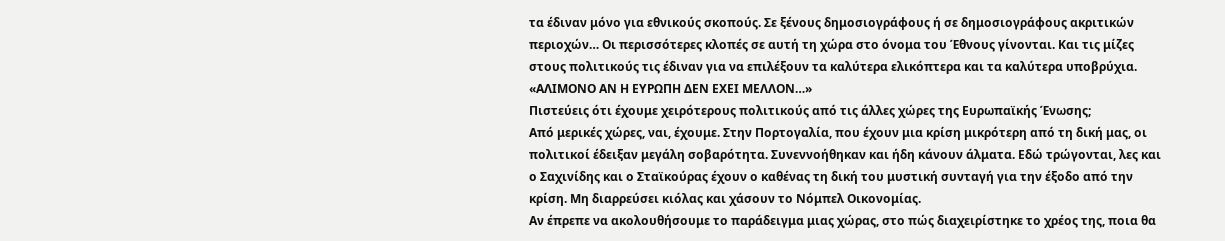τα έδιναν μόνο για εθνικούς σκοπούς. Σε ξένους δημοσιογράφους ή σε δημοσιογράφους ακριτικών περιοχών… Οι περισσότερες κλοπές σε αυτή τη χώρα στο όνομα του Έθνους γίνονται. Και τις μίζες στους πολιτικούς τις έδιναν για να επιλέξουν τα καλύτερα ελικόπτερα και τα καλύτερα υποβρύχια.
«ΑΛΙΜΟΝΟ ΑΝ Η ΕΥΡΩΠΗ ΔΕΝ ΕΧΕΙ ΜΕΛΛΟΝ…»
Πιστεύεις ότι έχουμε χειρότερους πολιτικούς από τις άλλες χώρες της Ευρωπαϊκής Ένωσης;
Από μερικές χώρες, ναι, έχουμε. Στην Πορτογαλία, που έχουν μια κρίση μικρότερη από τη δική μας, οι πολιτικοί έδειξαν μεγάλη σοβαρότητα. Συνεννοήθηκαν και ήδη κάνουν άλματα. Εδώ τρώγονται, λες και ο Σαχινίδης και ο Σταϊκούρας έχουν ο καθένας τη δική του μυστική συνταγή για την έξοδο από την κρίση. Μη διαρρεύσει κιόλας και χάσουν το Νόμπελ Οικονομίας.
Αν έπρεπε να ακολουθήσουμε το παράδειγμα μιας χώρας, στο πώς διαχειρίστηκε το χρέος της, ποια θα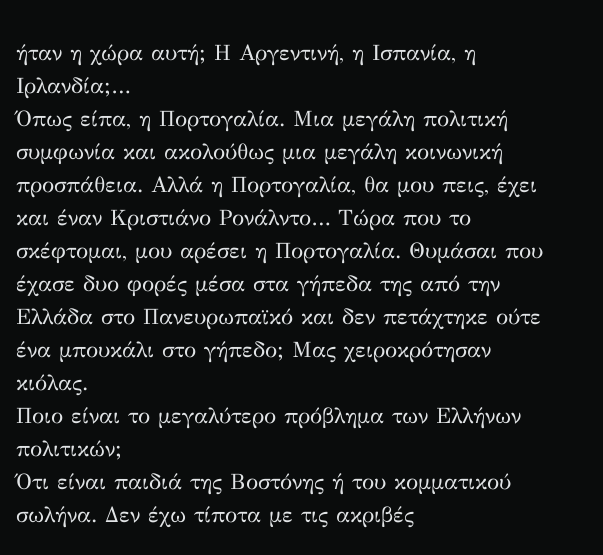ήταν η χώρα αυτή; Η Αργεντινή, η Ισπανία, η Ιρλανδία;…
Όπως είπα, η Πορτογαλία. Μια μεγάλη πολιτική συμφωνία και ακολούθως μια μεγάλη κοινωνική προσπάθεια. Αλλά η Πορτογαλία, θα μου πεις, έχει και έναν Κριστιάνο Ρονάλντο… Τώρα που το σκέφτομαι, μου αρέσει η Πορτογαλία. Θυμάσαι που έχασε δυο φορές μέσα στα γήπεδα της από την Ελλάδα στο Πανευρωπαϊκό και δεν πετάχτηκε ούτε ένα μπουκάλι στο γήπεδο; Μας χειροκρότησαν κιόλας.
Ποιο είναι το μεγαλύτερο πρόβλημα των Ελλήνων πολιτικών;
Ότι είναι παιδιά της Βοστόνης ή του κομματικού σωλήνα. Δεν έχω τίποτα με τις ακριβές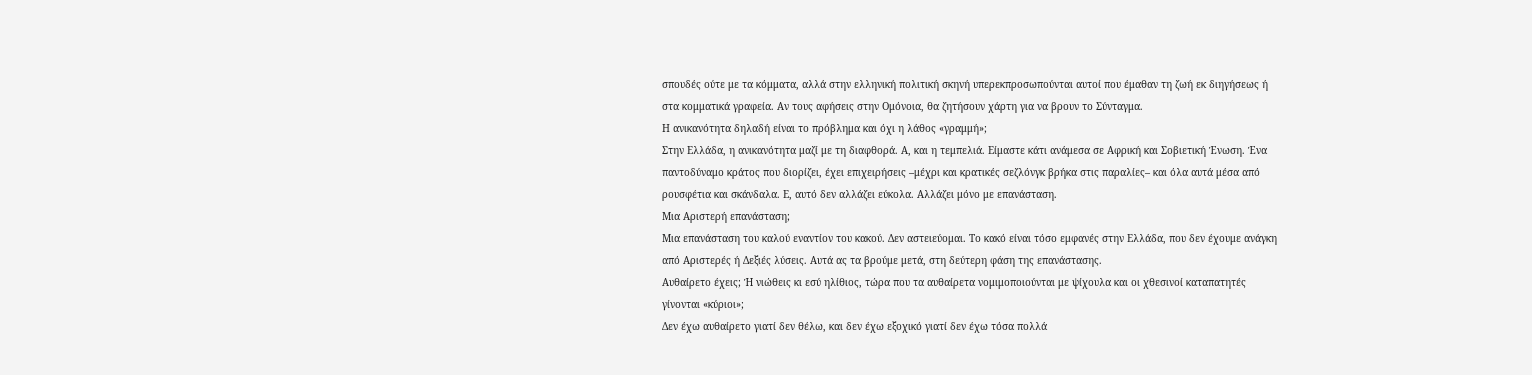σπουδές ούτε με τα κόμματα, αλλά στην ελληνική πολιτική σκηνή υπερεκπροσωπούνται αυτοί που έμαθαν τη ζωή εκ διηγήσεως ή στα κομματικά γραφεία. Αν τους αφήσεις στην Ομόνοια, θα ζητήσουν χάρτη για να βρουν το Σύνταγμα.
Η ανικανότητα δηλαδή είναι το πρόβλημα και όχι η λάθος «γραμμή»;
Στην Ελλάδα, η ανικανότητα μαζί με τη διαφθορά. Α, και η τεμπελιά. Είμαστε κάτι ανάμεσα σε Αφρική και Σοβιετική Ένωση. Ένα παντοδύναμο κράτος που διορίζει, έχει επιχειρήσεις –μέχρι και κρατικές σεζλόνγκ βρήκα στις παραλίες– και όλα αυτά μέσα από ρουσφέτια και σκάνδαλα. Ε, αυτό δεν αλλάζει εύκολα. Αλλάζει μόνο με επανάσταση.
Μια Αριστερή επανάσταση;
Μια επανάσταση του καλού εναντίον του κακού. Δεν αστειεύομαι. Το κακό είναι τόσο εμφανές στην Ελλάδα, που δεν έχουμε ανάγκη από Αριστερές ή Δεξιές λύσεις. Αυτά ας τα βρούμε μετά, στη δεύτερη φάση της επανάστασης.
Αυθαίρετο έχεις; Ή νιώθεις κι εσύ ηλίθιος, τώρα που τα αυθαίρετα νομιμοποιούνται με ψίχουλα και οι χθεσινοί καταπατητές γίνονται «κύριοι»;
Δεν έχω αυθαίρετο γιατί δεν θέλω, και δεν έχω εξοχικό γιατί δεν έχω τόσα πολλά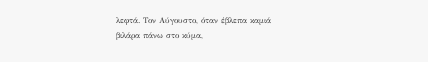λεφτά. Τον Αύγουστο, όταν έβλεπα καμιά βιλάρα πάνω στο κύμα,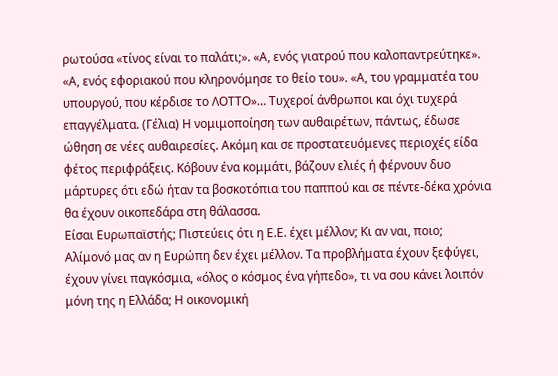ρωτούσα «τίνος είναι το παλάτι;». «Α, ενός γιατρού που καλοπαντρεύτηκε». «Α, ενός εφοριακού που κληρονόμησε το θείο του». «Α, του γραμματέα του υπουργού, που κέρδισε το ΛΟΤΤΟ»… Τυχεροί άνθρωποι και όχι τυχερά επαγγέλματα. (Γέλια) Η νομιμοποίηση των αυθαιρέτων, πάντως, έδωσε ώθηση σε νέες αυθαιρεσίες. Ακόμη και σε προστατευόμενες περιοχές είδα φέτος περιφράξεις. Κόβουν ένα κομμάτι, βάζουν ελιές ή φέρνουν δυο μάρτυρες ότι εδώ ήταν τα βοσκοτόπια του παππού και σε πέντε-δέκα χρόνια θα έχουν οικοπεδάρα στη θάλασσα.
Είσαι Ευρωπαϊστής; Πιστεύεις ότι η Ε.Ε. έχει μέλλον; Κι αν ναι, ποιο;
Αλίμονό μας αν η Ευρώπη δεν έχει μέλλον. Τα προβλήματα έχουν ξεφύγει, έχουν γίνει παγκόσμια, «όλος ο κόσμος ένα γήπεδο», τι να σου κάνει λοιπόν μόνη της η Ελλάδα; Η οικονομική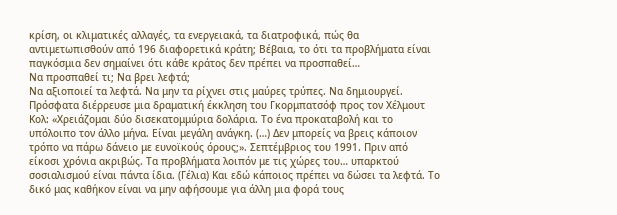κρίση, οι κλιματικές αλλαγές, τα ενεργειακά, τα διατροφικά, πώς θα αντιμετωπισθούν από 196 διαφορετικά κράτη; Βέβαια, το ότι τα προβλήματα είναι παγκόσμια δεν σημαίνει ότι κάθε κράτος δεν πρέπει να προσπαθεί…
Να προσπαθεί τι; Να βρει λεφτά;
Να αξιοποιεί τα λεφτά. Να μην τα ρίχνει στις μαύρες τρύπες. Να δημιουργεί. Πρόσφατα διέρρευσε μια δραματική έκκληση του Γκορμπατσόφ προς τον Χέλμουτ Κολ: «Χρειάζομαι δύο δισεκατομμύρια δολάρια. Το ένα προκαταβολή και το υπόλοιπο τον άλλο μήνα. Είναι μεγάλη ανάγκη. (…) Δεν μπορείς να βρεις κάποιον τρόπο να πάρω δάνειο με ευνοϊκούς όρους;». Σεπτέμβριος του 1991. Πριν από είκοσι χρόνια ακριβώς. Τα προβλήματα λοιπόν με τις χώρες του… υπαρκτού σοσιαλισμού είναι πάντα ίδια. (Γέλια) Και εδώ κάποιος πρέπει να δώσει τα λεφτά. Το δικό μας καθήκον είναι να μην αφήσουμε για άλλη μια φορά τους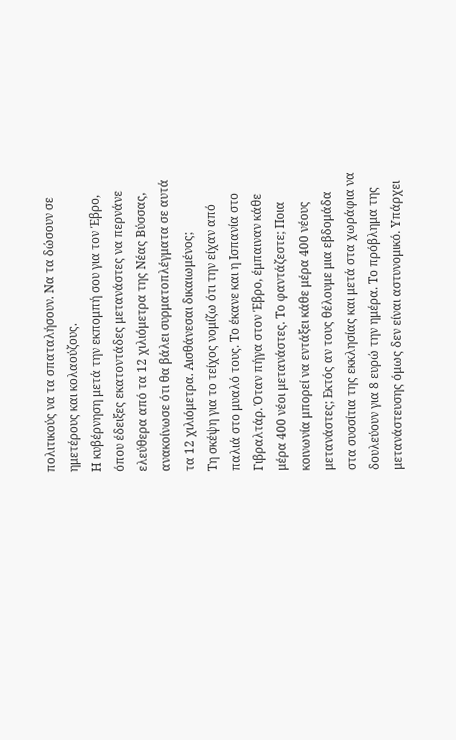πολιτικούς να τα σπαταλήσουν. Να τα δώσουν σε ημετέρους και κολαούζους.
Η κυβέρνηση μετά την εκπομπή σου για τον Έβρο, όπου έδειξες εκατοντάδες μετανάστες να περνάνε ελεύθερα από τα 12 χιλιόμετρα της Νέας Βύσσας, ανακοίνωσε ότι θα βάλει συρματοπλέγματα σε αυτά τα 12 χιλιόμετρα. Αισθάνεσαι δικαιωμένος;
Τη σκέψη για το τείχος νομίζω ότι την είχαν από παλιά στο μυαλό τους. Το έκανε και η Ισπανία στο Γιβραλτάρ. Όταν πήγα στον Έβρο, έμπαιναν κάθε μέρα 400 νέοι μετανάστες. Το φαντάζεστε; Ποια κοινωνία μπορεί να εντάξει κάθε μέρα 400 νέους μετανάστες; Εκτός αν τους θέλουμε μια εβδομάδα στα συσσίτια της εκκλησίας και μετά στα χωράφια να δουλεύουν για 8 ευρώ την ημέρα. Το πρόβλημα της μετανάστευσης όμως δεν είναι αστυνομικό. Υπάρχει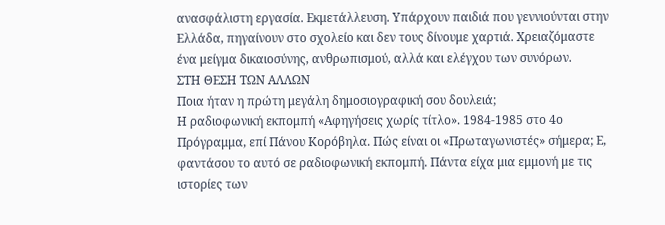ανασφάλιστη εργασία. Εκμετάλλευση. Υπάρχουν παιδιά που γεννιούνται στην Ελλάδα, πηγαίνουν στο σχολείο και δεν τους δίνουμε χαρτιά. Χρειαζόμαστε ένα μείγμα δικαιοσύνης, ανθρωπισμού, αλλά και ελέγχου των συνόρων.
ΣΤΗ ΘΕΣΗ ΤΩΝ ΑΛΛΩΝ
Ποια ήταν η πρώτη μεγάλη δημοσιογραφική σου δουλειά;
Η ραδιοφωνική εκπομπή «Αφηγήσεις χωρίς τίτλο». 1984-1985 στο 4ο Πρόγραμμα, επί Πάνου Κορόβηλα. Πώς είναι οι «Πρωταγωνιστές» σήμερα; Ε, φαντάσου το αυτό σε ραδιοφωνική εκπομπή. Πάντα είχα μια εμμονή με τις ιστορίες των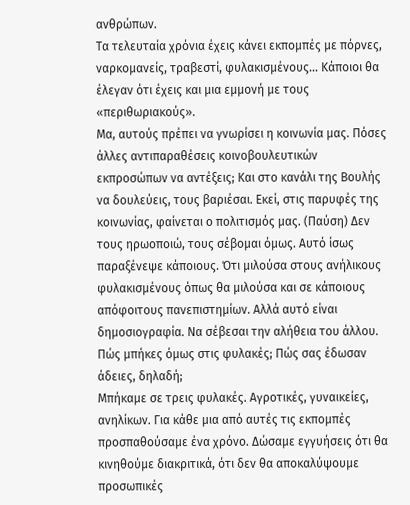ανθρώπων.
Τα τελευταία χρόνια έχεις κάνει εκπομπές με πόρνες, ναρκομανείς, τραβεστί, φυλακισμένους… Κάποιοι θα έλεγαν ότι έχεις και μια εμμονή με τους «περιθωριακούς».
Μα, αυτούς πρέπει να γνωρίσει η κοινωνία μας. Πόσες άλλες αντιπαραθέσεις κοινοβουλευτικών εκπροσώπων να αντέξεις; Και στο κανάλι της Βουλής να δουλεύεις, τους βαριέσαι. Εκεί, στις παρυφές της κοινωνίας, φαίνεται ο πολιτισμός μας. (Παύση) Δεν τους ηρωοποιώ, τους σέβομαι όμως. Αυτό ίσως παραξένεψε κάποιους. Ότι μιλούσα στους ανήλικους φυλακισμένους όπως θα μιλούσα και σε κάποιους απόφοιτους πανεπιστημίων. Αλλά αυτό είναι δημοσιογραφία. Να σέβεσαι την αλήθεια του άλλου.
Πώς μπήκες όμως στις φυλακές; Πώς σας έδωσαν άδειες, δηλαδή;
Μπήκαμε σε τρεις φυλακές. Αγροτικές, γυναικείες, ανηλίκων. Για κάθε μια από αυτές τις εκπομπές προσπαθούσαμε ένα χρόνο. Δώσαμε εγγυήσεις ότι θα κινηθούμε διακριτικά, ότι δεν θα αποκαλύψουμε προσωπικές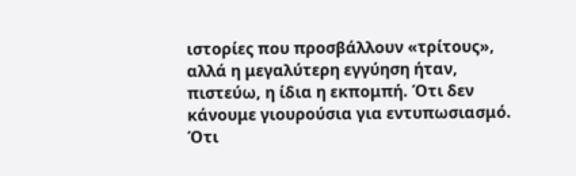ιστορίες που προσβάλλουν «τρίτους», αλλά η μεγαλύτερη εγγύηση ήταν, πιστεύω, η ίδια η εκπομπή. Ότι δεν κάνουμε γιουρούσια για εντυπωσιασμό. Ότι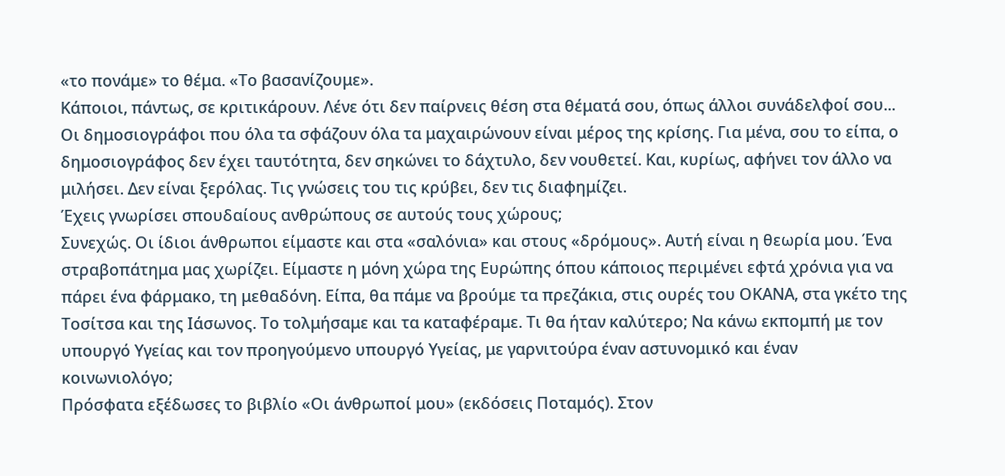«το πονάμε» το θέμα. «Το βασανίζουμε».
Κάποιοι, πάντως, σε κριτικάρουν. Λένε ότι δεν παίρνεις θέση στα θέματά σου, όπως άλλοι συνάδελφοί σου...
Οι δημοσιογράφοι που όλα τα σφάζουν όλα τα μαχαιρώνουν είναι μέρος της κρίσης. Για μένα, σου το είπα, ο δημοσιογράφος δεν έχει ταυτότητα, δεν σηκώνει το δάχτυλο, δεν νουθετεί. Και, κυρίως, αφήνει τον άλλο να μιλήσει. Δεν είναι ξερόλας. Τις γνώσεις του τις κρύβει, δεν τις διαφημίζει.
Έχεις γνωρίσει σπουδαίους ανθρώπους σε αυτούς τους χώρους;
Συνεχώς. Οι ίδιοι άνθρωποι είμαστε και στα «σαλόνια» και στους «δρόμους». Αυτή είναι η θεωρία μου. Ένα στραβοπάτημα μας χωρίζει. Είμαστε η μόνη χώρα της Ευρώπης όπου κάποιος περιμένει εφτά χρόνια για να πάρει ένα φάρμακο, τη μεθαδόνη. Είπα, θα πάμε να βρούμε τα πρεζάκια, στις ουρές του ΟΚΑΝΑ, στα γκέτο της Τοσίτσα και της Ιάσωνος. Το τολμήσαμε και τα καταφέραμε. Τι θα ήταν καλύτερο; Να κάνω εκπομπή με τον υπουργό Υγείας και τον προηγούμενο υπουργό Υγείας, με γαρνιτούρα έναν αστυνομικό και έναν κοινωνιολόγο;
Πρόσφατα εξέδωσες το βιβλίο «Οι άνθρωποί μου» (εκδόσεις Ποταμός). Στον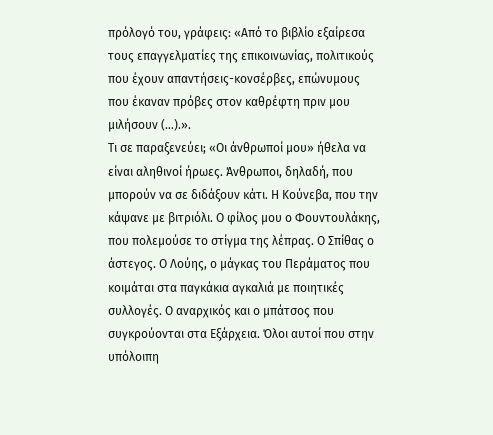πρόλογό του, γράφεις: «Από το βιβλίο εξαίρεσα τους επαγγελματίες της επικοινωνίας, πολιτικούς που έχουν απαντήσεις-κονσέρβες, επώνυμους που έκαναν πρόβες στον καθρέφτη πριν μου μιλήσουν (…).».
Τι σε παραξενεύει; «Οι άνθρωποί μου» ήθελα να είναι αληθινοί ήρωες. Άνθρωποι, δηλαδή, που μπορούν να σε διδάξουν κάτι. Η Κούνεβα, που την κάψανε με βιτριόλι. Ο φίλος μου ο Φουντουλάκης, που πολεμούσε το στίγμα της λέπρας. Ο Σπίθας ο άστεγος. Ο Λούης, ο μάγκας του Περάματος που κοιμάται στα παγκάκια αγκαλιά με ποιητικές συλλογές. Ο αναρχικός και ο μπάτσος που συγκρούονται στα Εξάρχεια. Όλοι αυτοί που στην υπόλοιπη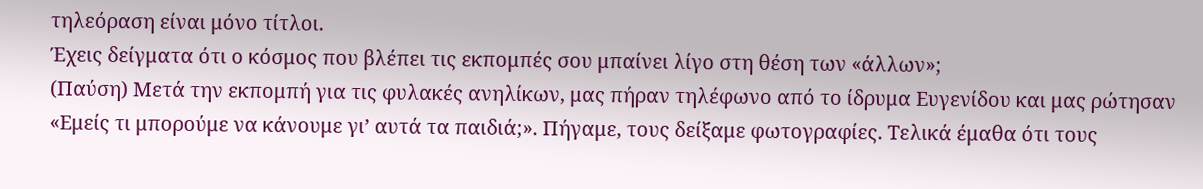τηλεόραση είναι μόνο τίτλοι.
Έχεις δείγματα ότι ο κόσμος που βλέπει τις εκπομπές σου μπαίνει λίγο στη θέση των «άλλων»;
(Παύση) Μετά την εκπομπή για τις φυλακές ανηλίκων, μας πήραν τηλέφωνο από το ίδρυμα Ευγενίδου και μας ρώτησαν «Εμείς τι μπορούμε να κάνουμε γι’ αυτά τα παιδιά;». Πήγαμε, τους δείξαμε φωτογραφίες. Τελικά έμαθα ότι τους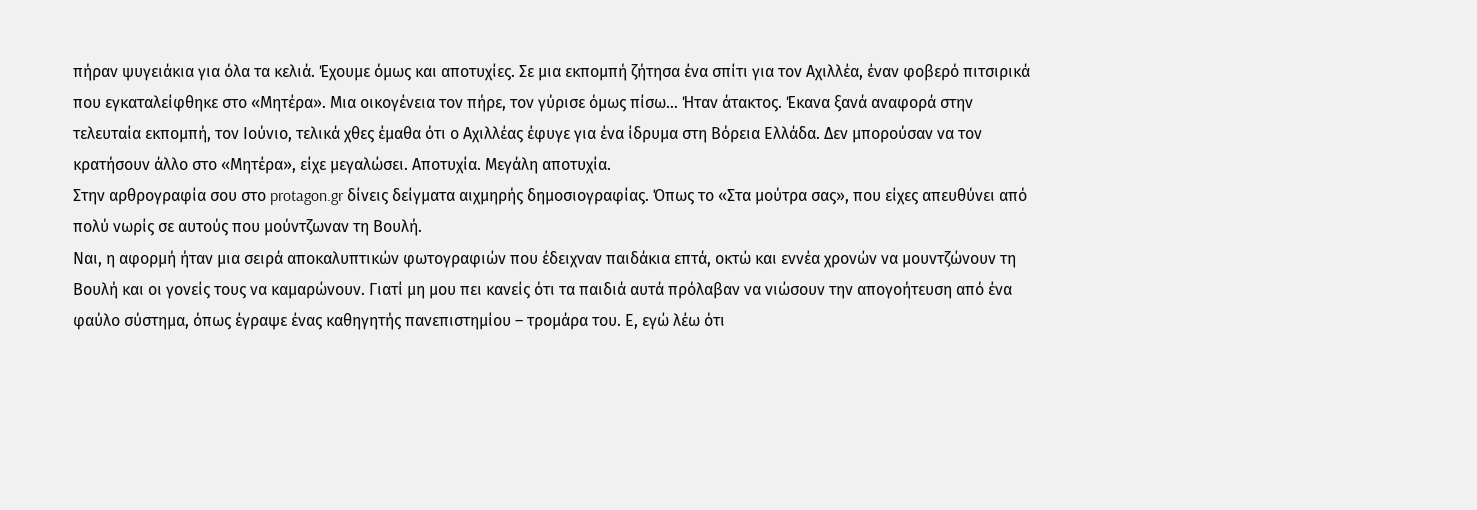πήραν ψυγειάκια για όλα τα κελιά. Έχουμε όμως και αποτυχίες. Σε μια εκπομπή ζήτησα ένα σπίτι για τον Αχιλλέα, έναν φοβερό πιτσιρικά που εγκαταλείφθηκε στο «Μητέρα». Μια οικογένεια τον πήρε, τον γύρισε όμως πίσω… Ήταν άτακτος. Έκανα ξανά αναφορά στην τελευταία εκπομπή, τον Ιούνιο, τελικά χθες έμαθα ότι ο Αχιλλέας έφυγε για ένα ίδρυμα στη Βόρεια Ελλάδα. Δεν μπορούσαν να τον κρατήσουν άλλο στο «Μητέρα», είχε μεγαλώσει. Αποτυχία. Μεγάλη αποτυχία.
Στην αρθρογραφία σου στο protagon.gr δίνεις δείγματα αιχμηρής δημοσιογραφίας. Όπως το «Στα μούτρα σας», που είχες απευθύνει από πολύ νωρίς σε αυτούς που μούντζωναν τη Βουλή.
Ναι, η αφορμή ήταν μια σειρά αποκαλυπτικών φωτογραφιών που έδειχναν παιδάκια επτά, οκτώ και εννέα χρονών να μουντζώνουν τη Βουλή και οι γονείς τους να καμαρώνουν. Γιατί μη μου πει κανείς ότι τα παιδιά αυτά πρόλαβαν να νιώσουν την απογοήτευση από ένα φαύλο σύστημα, όπως έγραψε ένας καθηγητής πανεπιστημίου – τρομάρα του. Ε, εγώ λέω ότι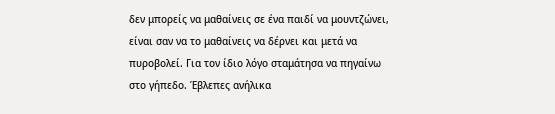δεν μπορείς να μαθαίνεις σε ένα παιδί να μουντζώνει, είναι σαν να το μαθαίνεις να δέρνει και μετά να πυροβολεί. Για τον ίδιο λόγο σταμάτησα να πηγαίνω στο γήπεδο. Έβλεπες ανήλικα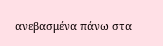ανεβασμένα πάνω στα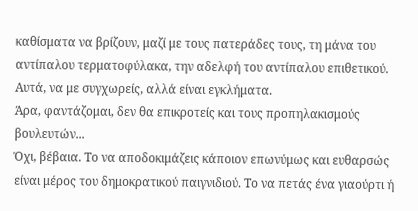καθίσματα να βρίζουν, μαζί με τους πατεράδες τους, τη μάνα του αντίπαλου τερματοφύλακα, την αδελφή του αντίπαλου επιθετικού. Αυτά, να με συγχωρείς, αλλά είναι εγκλήματα.
Άρα, φαντάζομαι, δεν θα επικροτείς και τους προπηλακισμούς βουλευτών...
Όχι, βέβαια. Το να αποδοκιμάζεις κάποιον επωνύμως και ευθαρσώς είναι μέρος του δημοκρατικού παιγνιδιού. Το να πετάς ένα γιαούρτι ή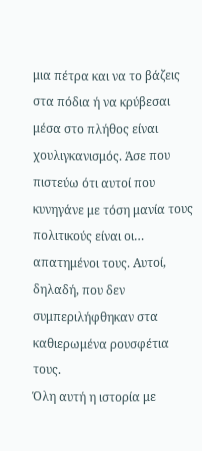μια πέτρα και να το βάζεις στα πόδια ή να κρύβεσαι μέσα στο πλήθος είναι χουλιγκανισμός. Άσε που πιστεύω ότι αυτοί που κυνηγάνε με τόση μανία τους πολιτικούς είναι οι… απατημένοι τους. Αυτοί, δηλαδή, που δεν συμπεριλήφθηκαν στα καθιερωμένα ρουσφέτια τους.
Όλη αυτή η ιστορία με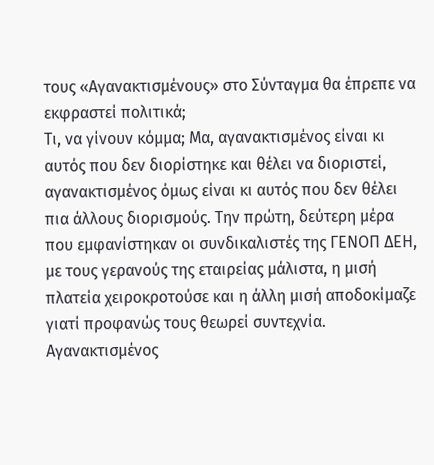τους «Αγανακτισμένους» στο Σύνταγμα θα έπρεπε να εκφραστεί πολιτικά;
Τι, να γίνουν κόμμα; Μα, αγανακτισμένος είναι κι αυτός που δεν διορίστηκε και θέλει να διοριστεί, αγανακτισμένος όμως είναι κι αυτός που δεν θέλει πια άλλους διορισμούς. Την πρώτη, δεύτερη μέρα που εμφανίστηκαν οι συνδικαλιστές της ΓΕΝΟΠ ΔΕΗ, με τους γερανούς της εταιρείας μάλιστα, η μισή πλατεία χειροκροτούσε και η άλλη μισή αποδοκίμαζε γιατί προφανώς τους θεωρεί συντεχνία. Αγανακτισμένος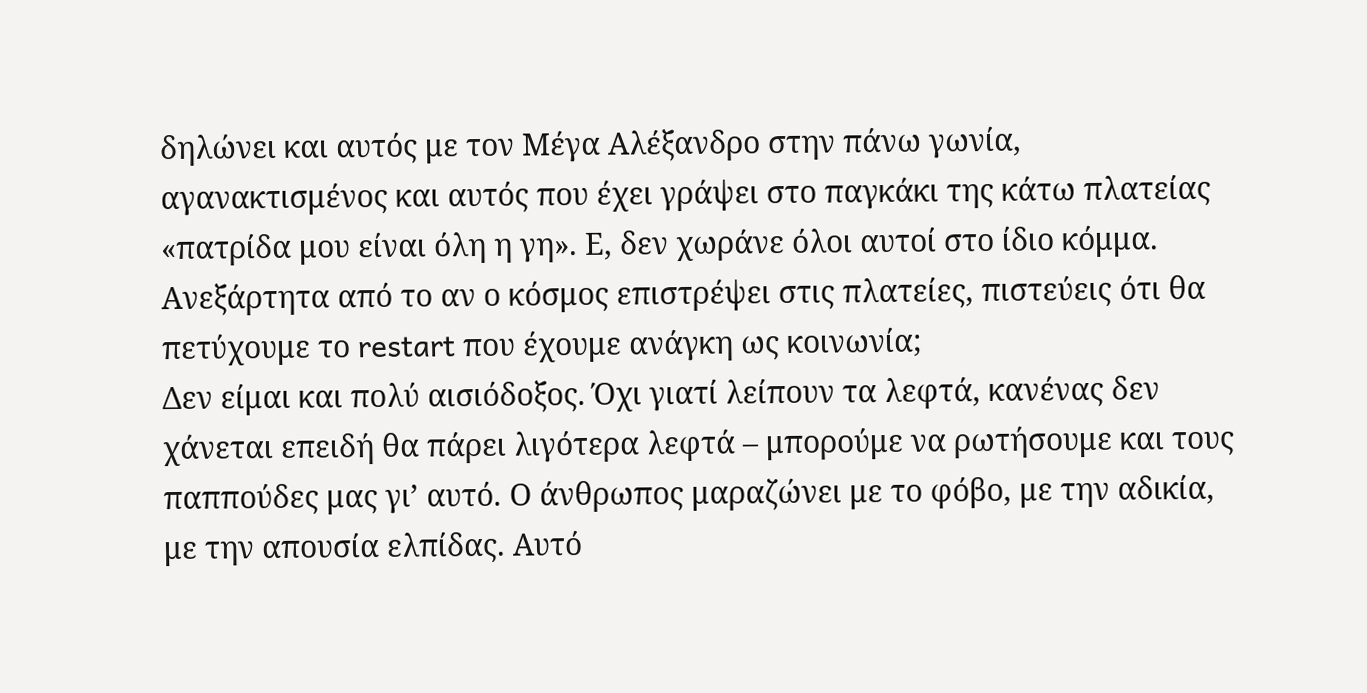δηλώνει και αυτός με τον Μέγα Αλέξανδρο στην πάνω γωνία, αγανακτισμένος και αυτός που έχει γράψει στο παγκάκι της κάτω πλατείας «πατρίδα μου είναι όλη η γη». Ε, δεν χωράνε όλοι αυτοί στο ίδιο κόμμα.
Ανεξάρτητα από το αν ο κόσμος επιστρέψει στις πλατείες, πιστεύεις ότι θα πετύχουμε το restart που έχουμε ανάγκη ως κοινωνία;
Δεν είμαι και πολύ αισιόδοξος. Όχι γιατί λείπουν τα λεφτά, κανένας δεν χάνεται επειδή θα πάρει λιγότερα λεφτά – μπορούμε να ρωτήσουμε και τους παππούδες μας γι’ αυτό. Ο άνθρωπος μαραζώνει με το φόβο, με την αδικία, με την απουσία ελπίδας. Αυτό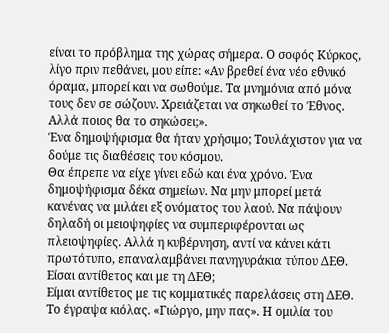είναι το πρόβλημα της χώρας σήμερα. Ο σοφός Κύρκος, λίγο πριν πεθάνει, μου είπε: «Αν βρεθεί ένα νέο εθνικό όραμα, μπορεί και να σωθούμε. Τα μνημόνια από μόνα τους δεν σε σώζουν. Χρειάζεται να σηκωθεί το Έθνος. Αλλά ποιος θα το σηκώσει;».
Ένα δημοψήφισμα θα ήταν χρήσιμο; Τουλάχιστον για να δούμε τις διαθέσεις του κόσμου.
Θα έπρεπε να είχε γίνει εδώ και ένα χρόνο. Ένα δημοψήφισμα δέκα σημείων. Να μην μπορεί μετά κανένας να μιλάει εξ ονόματος του λαού. Να πάψουν δηλαδή οι μειοψηφίες να συμπεριφέρονται ως πλειοψηφίες. Αλλά η κυβέρνηση, αντί να κάνει κάτι πρωτότυπο, επαναλαμβάνει πανηγυράκια τύπου ΔΕΘ.
Είσαι αντίθετος και με τη ΔΕΘ;
Είμαι αντίθετος με τις κομματικές παρελάσεις στη ΔΕΘ. Το έγραψα κιόλας. «Γιώργο, μην πας». Η ομιλία του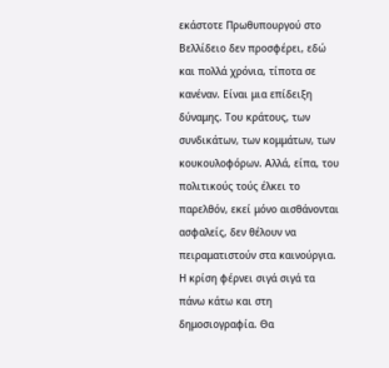εκάστοτε Πρωθυπουργού στο Βελλίδειο δεν προσφέρει, εδώ και πολλά χρόνια, τίποτα σε κανέναν. Είναι μια επίδειξη δύναμης. Του κράτους, των συνδικάτων, των κομμάτων, των κουκουλοφόρων. Αλλά, είπα, του πολιτικούς τούς έλκει το παρελθόν, εκεί μόνο αισθάνονται ασφαλείς, δεν θέλουν να πειραματιστούν στα καινούργια.
Η κρίση φέρνει σιγά σιγά τα πάνω κάτω και στη δημοσιογραφία. Θα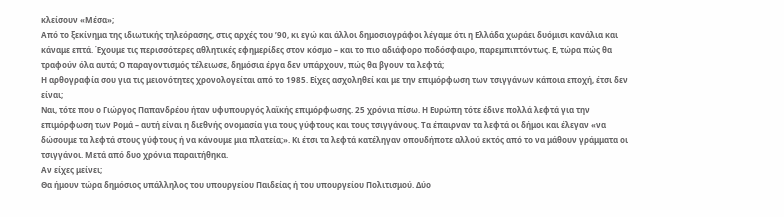κλείσουν «Μέσα»;
Από το ξεκίνημα της ιδιωτικής τηλεόρασης, στις αρχές του ’90, κι εγώ και άλλοι δημοσιογράφοι λέγαμε ότι η Ελλάδα χωράει δυόμισι κανάλια και κάναμε επτά. Έχουμε τις περισσότερες αθλητικές εφημερίδες στον κόσμο – και το πιο αδιάφορο ποδόσφαιρο, παρεμπιπτόντως. Ε, τώρα πώς θα τραφούν όλα αυτά; Ο παραγοντισμός τέλειωσε, δημόσια έργα δεν υπάρχουν, πώς θα βγουν τα λεφτά;
Η αρθογραφία σου για τις μειονότητες χρονολογείται από το 1985. Είχες ασχοληθεί και με την επιμόρφωση των τσιγγάνων κάποια εποχή, έτσι δεν είναι;
Ναι, τότε που ο Γιώργος Παπανδρέου ήταν υφυπουργός λαϊκής επιμόρφωσης. 25 χρόνια πίσω. Η Ευρώπη τότε έδινε πολλά λεφτά για την επιμόρφωση των Ρομά – αυτή είναι η διεθνής ονομασία για τους γύφτους και τους τσιγγάνους. Τα έπαιρναν τα λεφτά οι δήμοι και έλεγαν «να δώσουμε τα λεφτά στους γύφτους ή να κάνουμε μια πλατεία;». Κι έτσι τα λεφτά κατέληγαν οπουδήποτε αλλού εκτός από το να μάθουν γράμματα οι τσιγγάνοι. Μετά από δυο χρόνια παραιτήθηκα.
Αν είχες μείνει;
Θα ήμουν τώρα δημόσιος υπάλληλος του υπουργείου Παιδείας ή του υπουργείου Πολιτισμού. Δύο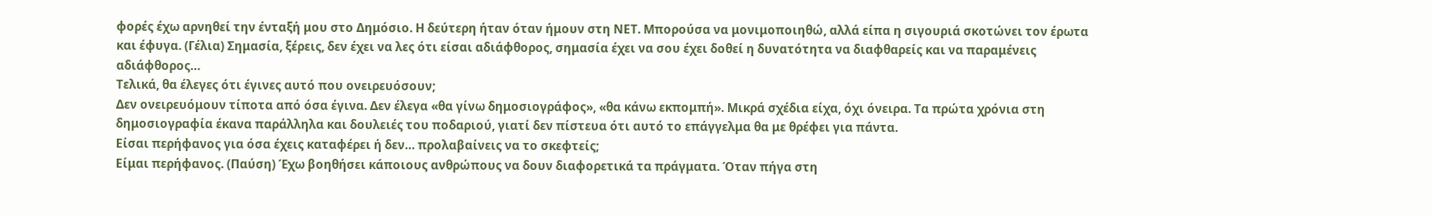φορές έχω αρνηθεί την ένταξή μου στο Δημόσιο. Η δεύτερη ήταν όταν ήμουν στη ΝΕΤ. Μπορούσα να μονιμοποιηθώ, αλλά είπα η σιγουριά σκοτώνει τον έρωτα και έφυγα. (Γέλια) Σημασία, ξέρεις, δεν έχει να λες ότι είσαι αδιάφθορος, σημασία έχει να σου έχει δοθεί η δυνατότητα να διαφθαρείς και να παραμένεις αδιάφθορος…
Τελικά, θα έλεγες ότι έγινες αυτό που ονειρευόσουν;
Δεν ονειρευόμουν τίποτα από όσα έγινα. Δεν έλεγα «θα γίνω δημοσιογράφος», «θα κάνω εκπομπή». Μικρά σχέδια είχα, όχι όνειρα. Τα πρώτα χρόνια στη δημοσιογραφία έκανα παράλληλα και δουλειές του ποδαριού, γιατί δεν πίστευα ότι αυτό το επάγγελμα θα με θρέφει για πάντα.
Είσαι περήφανος για όσα έχεις καταφέρει ή δεν… προλαβαίνεις να το σκεφτείς;
Είμαι περήφανος. (Παύση) Έχω βοηθήσει κάποιους ανθρώπους να δουν διαφορετικά τα πράγματα. Όταν πήγα στη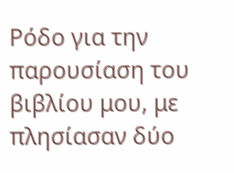Ρόδο για την παρουσίαση του βιβλίου μου, με πλησίασαν δύο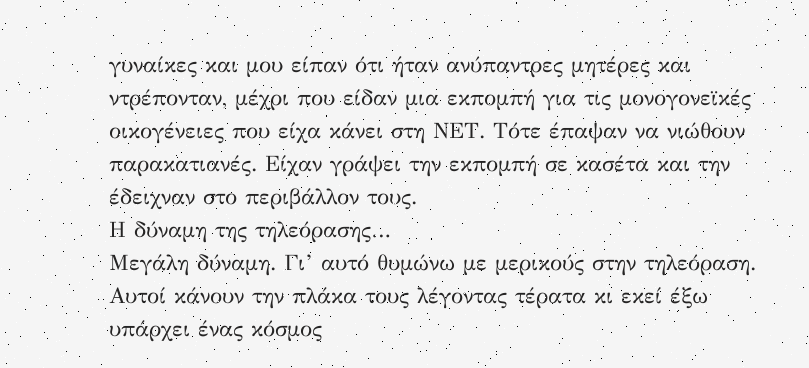γυναίκες και μου είπαν ότι ήταν ανύπαντρες μητέρες και ντρέπονταν, μέχρι που είδαν μια εκπομπή για τις μονογονεϊκές οικογένειες που είχα κάνει στη ΝΕΤ. Τότε έπαψαν να νιώθουν παρακατιανές. Είχαν γράψει την εκπομπή σε κασέτα και την έδειχναν στο περιβάλλον τους.
Η δύναμη της τηλεόρασης…
Μεγάλη δύναμη. Γι’ αυτό θυμώνω με μερικούς στην τηλεόραση. Αυτοί κάνουν την πλάκα τους λέγοντας τέρατα κι εκεί έξω υπάρχει ένας κόσμος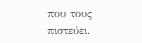που τους πιστεύει.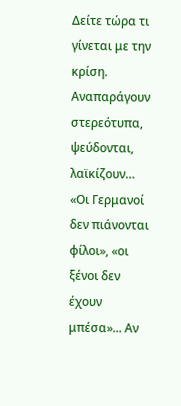Δείτε τώρα τι γίνεται με την κρίση. Αναπαράγουν στερεότυπα, ψεύδονται, λαϊκίζουν… «Οι Γερμανοί δεν πιάνονται φίλοι», «οι ξένοι δεν έχουν μπέσα»... Αν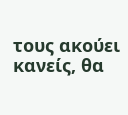τους ακούει κανείς, θα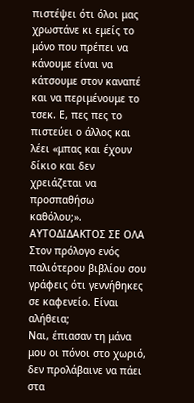πιστέψει ότι όλοι μας χρωστάνε κι εμείς το μόνο που πρέπει να κάνουμε είναι να κάτσουμε στον καναπέ και να περιμένουμε το τσεκ. Ε, πες πες το πιστεύει ο άλλος και λέει «μπας και έχουν δίκιο και δεν χρειάζεται να προσπαθήσω καθόλου;».
ΑΥΤΟΔΙΔΑΚΤΟΣ ΣΕ ΟΛΑ
Στον πρόλογο ενός παλιότερου βιβλίου σου γράφεις ότι γεννήθηκες σε καφενείο. Είναι αλήθεια;
Ναι, έπιασαν τη μάνα μου οι πόνοι στο χωριό, δεν προλάβαινε να πάει στα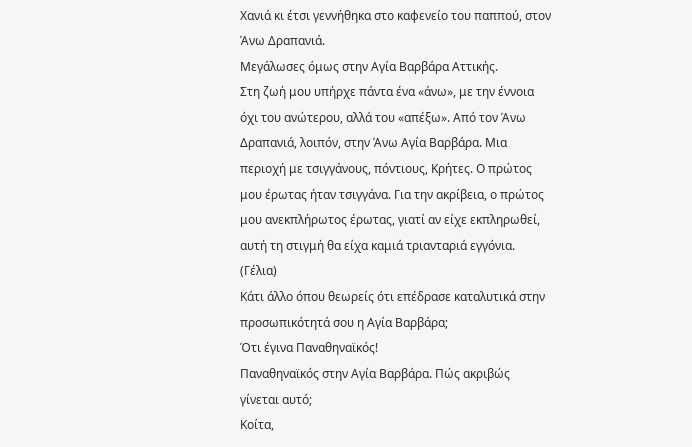Χανιά κι έτσι γεννήθηκα στο καφενείο του παππού, στον Άνω Δραπανιά.
Μεγάλωσες όμως στην Αγία Βαρβάρα Αττικής.
Στη ζωή μου υπήρχε πάντα ένα «άνω», με την έννοια όχι του ανώτερου, αλλά του «απέξω». Από τον Άνω Δραπανιά, λοιπόν, στην Άνω Αγία Βαρβάρα. Μια περιοχή με τσιγγάνους, πόντιους, Κρήτες. Ο πρώτος μου έρωτας ήταν τσιγγάνα. Για την ακρίβεια, ο πρώτος μου ανεκπλήρωτος έρωτας, γιατί αν είχε εκπληρωθεί, αυτή τη στιγμή θα είχα καμιά τριανταριά εγγόνια. (Γέλια)
Κάτι άλλο όπου θεωρείς ότι επέδρασε καταλυτικά στην προσωπικότητά σου η Αγία Βαρβάρα;
Ότι έγινα Παναθηναϊκός!
Παναθηναϊκός στην Αγία Βαρβάρα. Πώς ακριβώς γίνεται αυτό;
Κοίτα,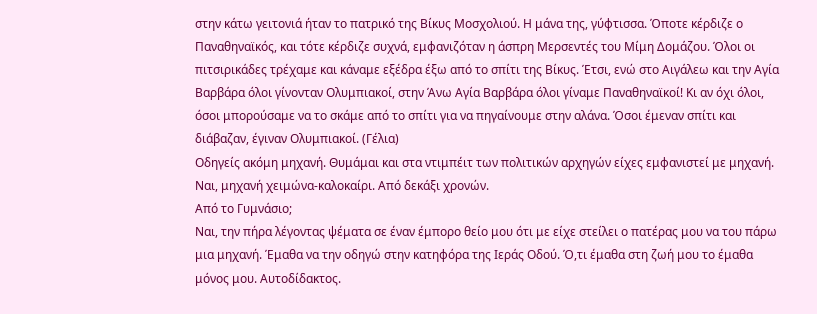στην κάτω γειτονιά ήταν το πατρικό της Βίκυς Μοσχολιού. Η μάνα της, γύφτισσα. Όποτε κέρδιζε ο Παναθηναϊκός, και τότε κέρδιζε συχνά, εμφανιζόταν η άσπρη Μερσεντές του Μίμη Δομάζου. Όλοι οι πιτσιρικάδες τρέχαμε και κάναμε εξέδρα έξω από το σπίτι της Βίκυς. Έτσι, ενώ στο Αιγάλεω και την Αγία Βαρβάρα όλοι γίνονταν Ολυμπιακοί, στην Άνω Αγία Βαρβάρα όλοι γίναμε Παναθηναϊκοί! Κι αν όχι όλοι, όσοι μπορούσαμε να το σκάμε από το σπίτι για να πηγαίνουμε στην αλάνα. Όσοι έμεναν σπίτι και διάβαζαν, έγιναν Ολυμπιακοί. (Γέλια)
Οδηγείς ακόμη μηχανή. Θυμάμαι και στα ντιμπέιτ των πολιτικών αρχηγών είχες εμφανιστεί με μηχανή.
Ναι, μηχανή χειμώνα-καλοκαίρι. Από δεκάξι χρονών.
Από το Γυμνάσιο;
Ναι, την πήρα λέγοντας ψέματα σε έναν έμπορο θείο μου ότι με είχε στείλει ο πατέρας μου να του πάρω μια μηχανή. Έμαθα να την οδηγώ στην κατηφόρα της Ιεράς Οδού. Ό,τι έμαθα στη ζωή μου το έμαθα μόνος μου. Αυτοδίδακτος.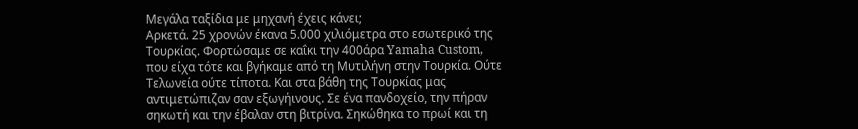Μεγάλα ταξίδια με μηχανή έχεις κάνει;
Αρκετά. 25 χρονών έκανα 5.000 χιλιόμετρα στο εσωτερικό της Τουρκίας. Φορτώσαμε σε καΐκι την 400άρα Yamaha Custom, που είχα τότε και βγήκαμε από τη Μυτιλήνη στην Τουρκία. Ούτε Τελωνεία ούτε τίποτα. Και στα βάθη της Τουρκίας μας αντιμετώπιζαν σαν εξωγήινους. Σε ένα πανδοχείο, την πήραν σηκωτή και την έβαλαν στη βιτρίνα. Σηκώθηκα το πρωί και τη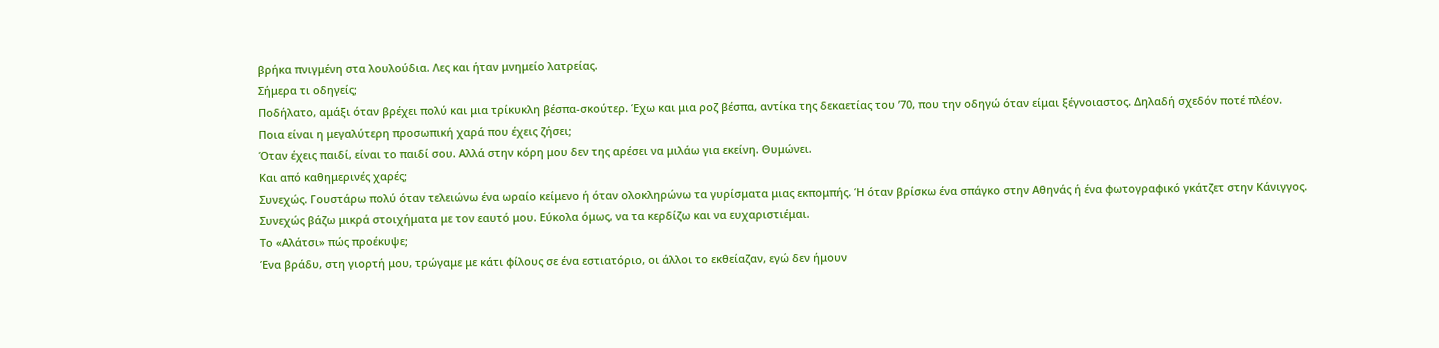βρήκα πνιγμένη στα λουλούδια. Λες και ήταν μνημείο λατρείας.
Σήμερα τι οδηγείς;
Ποδήλατο, αμάξι όταν βρέχει πολύ και μια τρίκυκλη βέσπα-σκούτερ. Έχω και μια ροζ βέσπα, αντίκα της δεκαετίας του ’70, που την οδηγώ όταν είμαι ξέγνοιαστος. Δηλαδή σχεδόν ποτέ πλέον.
Ποια είναι η μεγαλύτερη προσωπική χαρά που έχεις ζήσει;
Όταν έχεις παιδί, είναι το παιδί σου. Αλλά στην κόρη μου δεν της αρέσει να μιλάω για εκείνη. Θυμώνει.
Και από καθημερινές χαρές;
Συνεχώς. Γουστάρω πολύ όταν τελειώνω ένα ωραίο κείμενο ή όταν ολοκληρώνω τα γυρίσματα μιας εκπομπής. Ή όταν βρίσκω ένα σπάγκο στην Αθηνάς ή ένα φωτογραφικό γκάτζετ στην Κάνιγγος. Συνεχώς βάζω μικρά στοιχήματα με τον εαυτό μου. Εύκολα όμως, να τα κερδίζω και να ευχαριστιέμαι.
Το «Αλάτσι» πώς προέκυψε;
Ένα βράδυ, στη γιορτή μου, τρώγαμε με κάτι φίλους σε ένα εστιατόριο, οι άλλοι το εκθείαζαν, εγώ δεν ήμουν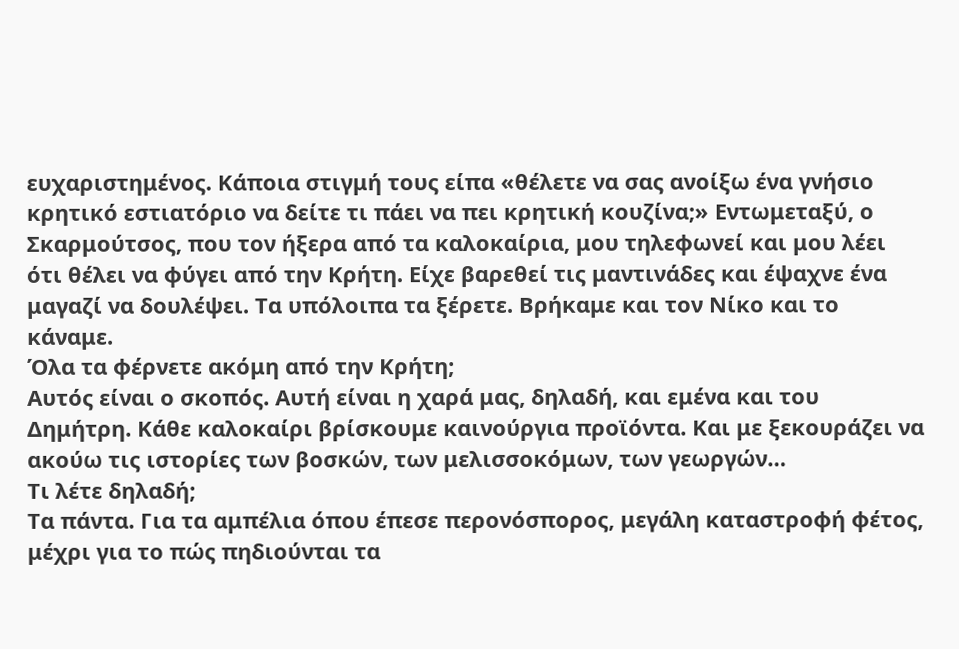ευχαριστημένος. Κάποια στιγμή τους είπα «θέλετε να σας ανοίξω ένα γνήσιο κρητικό εστιατόριο να δείτε τι πάει να πει κρητική κουζίνα;» Εντωμεταξύ, ο Σκαρμούτσος, που τον ήξερα από τα καλοκαίρια, μου τηλεφωνεί και μου λέει ότι θέλει να φύγει από την Κρήτη. Είχε βαρεθεί τις μαντινάδες και έψαχνε ένα μαγαζί να δουλέψει. Τα υπόλοιπα τα ξέρετε. Βρήκαμε και τον Νίκο και το κάναμε.
Όλα τα φέρνετε ακόμη από την Κρήτη;
Αυτός είναι ο σκοπός. Αυτή είναι η χαρά μας, δηλαδή, και εμένα και του Δημήτρη. Κάθε καλοκαίρι βρίσκουμε καινούργια προϊόντα. Και με ξεκουράζει να ακούω τις ιστορίες των βοσκών, των μελισσοκόμων, των γεωργών…
Τι λέτε δηλαδή;
Τα πάντα. Για τα αμπέλια όπου έπεσε περονόσπορος, μεγάλη καταστροφή φέτος, μέχρι για το πώς πηδιούνται τα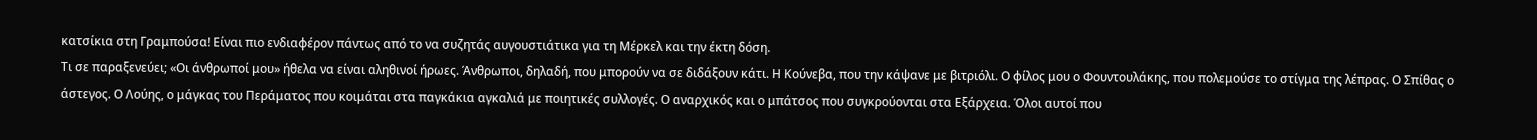κατσίκια στη Γραμπούσα! Είναι πιο ενδιαφέρον πάντως από το να συζητάς αυγουστιάτικα για τη Μέρκελ και την έκτη δόση.
Τι σε παραξενεύει; «Οι άνθρωποί μου» ήθελα να είναι αληθινοί ήρωες. Άνθρωποι, δηλαδή, που μπορούν να σε διδάξουν κάτι. Η Κούνεβα, που την κάψανε με βιτριόλι. Ο φίλος μου ο Φουντουλάκης, που πολεμούσε το στίγμα της λέπρας. Ο Σπίθας ο άστεγος. Ο Λούης, ο μάγκας του Περάματος που κοιμάται στα παγκάκια αγκαλιά με ποιητικές συλλογές. Ο αναρχικός και ο μπάτσος που συγκρούονται στα Εξάρχεια. Όλοι αυτοί που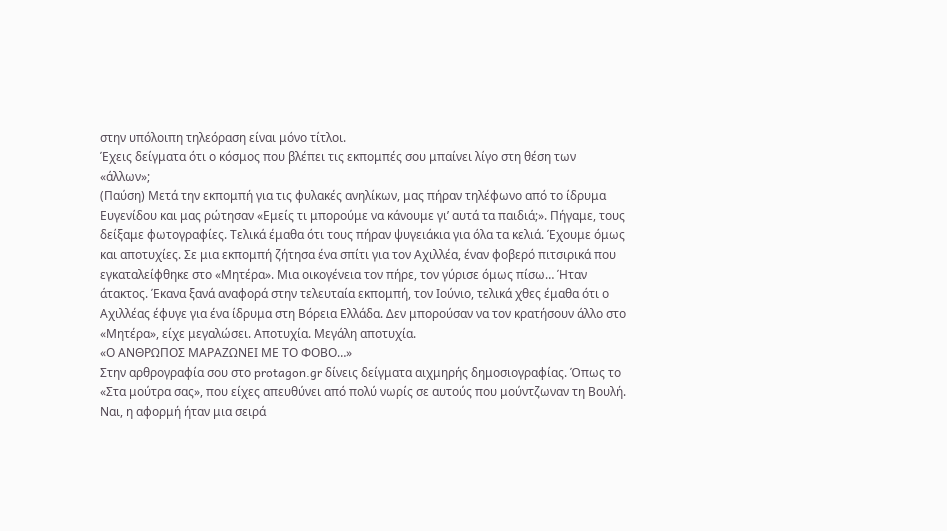στην υπόλοιπη τηλεόραση είναι μόνο τίτλοι.
Έχεις δείγματα ότι ο κόσμος που βλέπει τις εκπομπές σου μπαίνει λίγο στη θέση των «άλλων»;
(Παύση) Μετά την εκπομπή για τις φυλακές ανηλίκων, μας πήραν τηλέφωνο από το ίδρυμα Ευγενίδου και μας ρώτησαν «Εμείς τι μπορούμε να κάνουμε γι’ αυτά τα παιδιά;». Πήγαμε, τους δείξαμε φωτογραφίες. Τελικά έμαθα ότι τους πήραν ψυγειάκια για όλα τα κελιά. Έχουμε όμως και αποτυχίες. Σε μια εκπομπή ζήτησα ένα σπίτι για τον Αχιλλέα, έναν φοβερό πιτσιρικά που εγκαταλείφθηκε στο «Μητέρα». Μια οικογένεια τον πήρε, τον γύρισε όμως πίσω… Ήταν άτακτος. Έκανα ξανά αναφορά στην τελευταία εκπομπή, τον Ιούνιο, τελικά χθες έμαθα ότι ο Αχιλλέας έφυγε για ένα ίδρυμα στη Βόρεια Ελλάδα. Δεν μπορούσαν να τον κρατήσουν άλλο στο «Μητέρα», είχε μεγαλώσει. Αποτυχία. Μεγάλη αποτυχία.
«Ο ΑΝΘΡΩΠΟΣ ΜΑΡΑΖΩΝΕΙ ΜΕ ΤΟ ΦΟΒΟ…»
Στην αρθρογραφία σου στο protagon.gr δίνεις δείγματα αιχμηρής δημοσιογραφίας. Όπως το «Στα μούτρα σας», που είχες απευθύνει από πολύ νωρίς σε αυτούς που μούντζωναν τη Βουλή.
Ναι, η αφορμή ήταν μια σειρά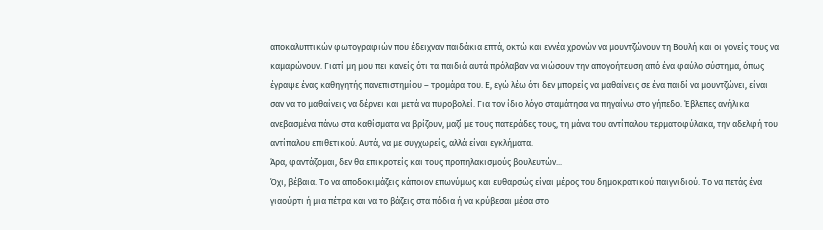αποκαλυπτικών φωτογραφιών που έδειχναν παιδάκια επτά, οκτώ και εννέα χρονών να μουντζώνουν τη Βουλή και οι γονείς τους να καμαρώνουν. Γιατί μη μου πει κανείς ότι τα παιδιά αυτά πρόλαβαν να νιώσουν την απογοήτευση από ένα φαύλο σύστημα, όπως έγραψε ένας καθηγητής πανεπιστημίου – τρομάρα του. Ε, εγώ λέω ότι δεν μπορείς να μαθαίνεις σε ένα παιδί να μουντζώνει, είναι σαν να το μαθαίνεις να δέρνει και μετά να πυροβολεί. Για τον ίδιο λόγο σταμάτησα να πηγαίνω στο γήπεδο. Έβλεπες ανήλικα ανεβασμένα πάνω στα καθίσματα να βρίζουν, μαζί με τους πατεράδες τους, τη μάνα του αντίπαλου τερματοφύλακα, την αδελφή του αντίπαλου επιθετικού. Αυτά, να με συγχωρείς, αλλά είναι εγκλήματα.
Άρα, φαντάζομαι, δεν θα επικροτείς και τους προπηλακισμούς βουλευτών...
Όχι, βέβαια. Το να αποδοκιμάζεις κάποιον επωνύμως και ευθαρσώς είναι μέρος του δημοκρατικού παιγνιδιού. Το να πετάς ένα γιαούρτι ή μια πέτρα και να το βάζεις στα πόδια ή να κρύβεσαι μέσα στο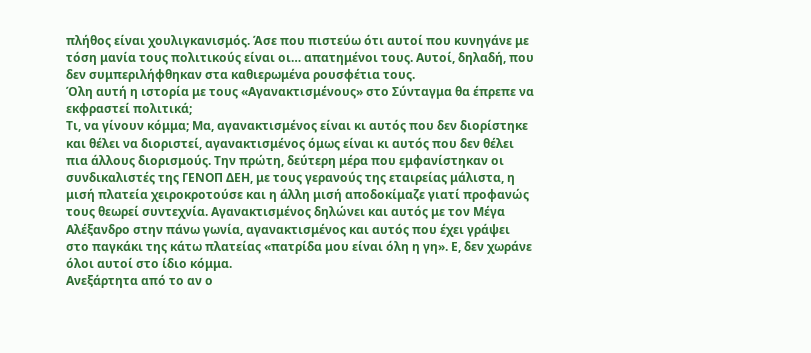πλήθος είναι χουλιγκανισμός. Άσε που πιστεύω ότι αυτοί που κυνηγάνε με τόση μανία τους πολιτικούς είναι οι… απατημένοι τους. Αυτοί, δηλαδή, που δεν συμπεριλήφθηκαν στα καθιερωμένα ρουσφέτια τους.
Όλη αυτή η ιστορία με τους «Αγανακτισμένους» στο Σύνταγμα θα έπρεπε να εκφραστεί πολιτικά;
Τι, να γίνουν κόμμα; Μα, αγανακτισμένος είναι κι αυτός που δεν διορίστηκε και θέλει να διοριστεί, αγανακτισμένος όμως είναι κι αυτός που δεν θέλει πια άλλους διορισμούς. Την πρώτη, δεύτερη μέρα που εμφανίστηκαν οι συνδικαλιστές της ΓΕΝΟΠ ΔΕΗ, με τους γερανούς της εταιρείας μάλιστα, η μισή πλατεία χειροκροτούσε και η άλλη μισή αποδοκίμαζε γιατί προφανώς τους θεωρεί συντεχνία. Αγανακτισμένος δηλώνει και αυτός με τον Μέγα Αλέξανδρο στην πάνω γωνία, αγανακτισμένος και αυτός που έχει γράψει στο παγκάκι της κάτω πλατείας «πατρίδα μου είναι όλη η γη». Ε, δεν χωράνε όλοι αυτοί στο ίδιο κόμμα.
Ανεξάρτητα από το αν ο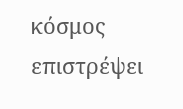κόσμος επιστρέψει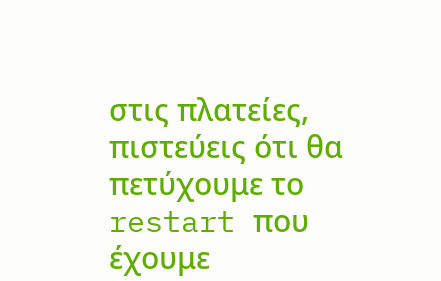στις πλατείες, πιστεύεις ότι θα πετύχουμε το restart που έχουμε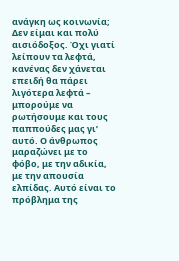ανάγκη ως κοινωνία;
Δεν είμαι και πολύ αισιόδοξος. Όχι γιατί λείπουν τα λεφτά, κανένας δεν χάνεται επειδή θα πάρει λιγότερα λεφτά – μπορούμε να ρωτήσουμε και τους παππούδες μας γι’ αυτό. Ο άνθρωπος μαραζώνει με το φόβο, με την αδικία, με την απουσία ελπίδας. Αυτό είναι το πρόβλημα της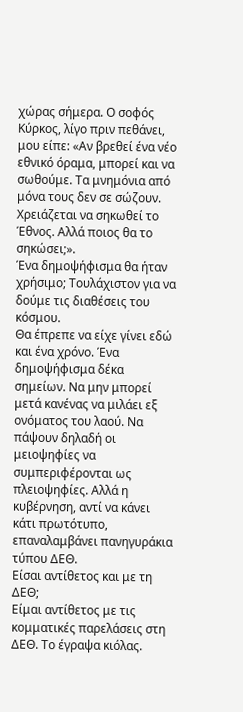χώρας σήμερα. Ο σοφός Κύρκος, λίγο πριν πεθάνει, μου είπε: «Αν βρεθεί ένα νέο εθνικό όραμα, μπορεί και να σωθούμε. Τα μνημόνια από μόνα τους δεν σε σώζουν. Χρειάζεται να σηκωθεί το Έθνος. Αλλά ποιος θα το σηκώσει;».
Ένα δημοψήφισμα θα ήταν χρήσιμο; Τουλάχιστον για να δούμε τις διαθέσεις του κόσμου.
Θα έπρεπε να είχε γίνει εδώ και ένα χρόνο. Ένα δημοψήφισμα δέκα σημείων. Να μην μπορεί μετά κανένας να μιλάει εξ ονόματος του λαού. Να πάψουν δηλαδή οι μειοψηφίες να συμπεριφέρονται ως πλειοψηφίες. Αλλά η κυβέρνηση, αντί να κάνει κάτι πρωτότυπο, επαναλαμβάνει πανηγυράκια τύπου ΔΕΘ.
Είσαι αντίθετος και με τη ΔΕΘ;
Είμαι αντίθετος με τις κομματικές παρελάσεις στη ΔΕΘ. Το έγραψα κιόλας.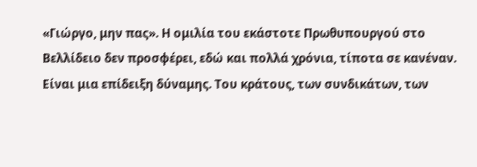«Γιώργο, μην πας». Η ομιλία του εκάστοτε Πρωθυπουργού στο Βελλίδειο δεν προσφέρει, εδώ και πολλά χρόνια, τίποτα σε κανέναν. Είναι μια επίδειξη δύναμης. Του κράτους, των συνδικάτων, των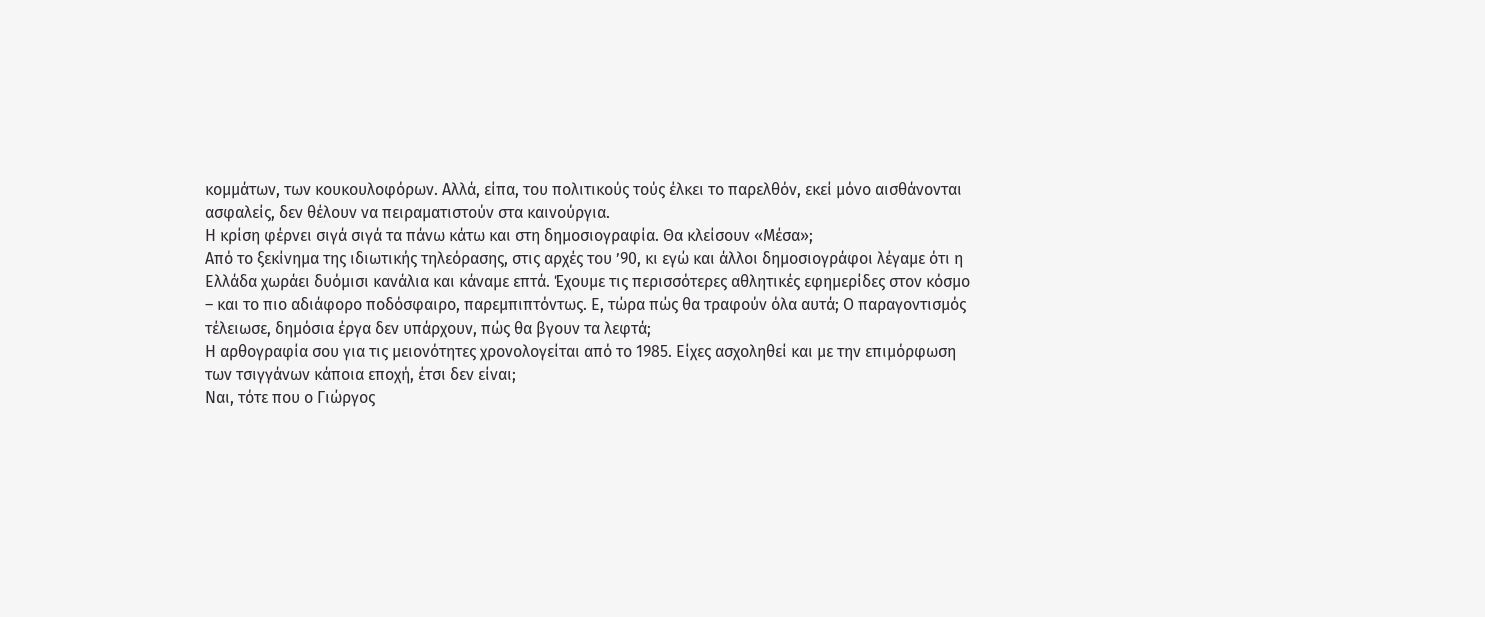κομμάτων, των κουκουλοφόρων. Αλλά, είπα, του πολιτικούς τούς έλκει το παρελθόν, εκεί μόνο αισθάνονται ασφαλείς, δεν θέλουν να πειραματιστούν στα καινούργια.
Η κρίση φέρνει σιγά σιγά τα πάνω κάτω και στη δημοσιογραφία. Θα κλείσουν «Μέσα»;
Από το ξεκίνημα της ιδιωτικής τηλεόρασης, στις αρχές του ’90, κι εγώ και άλλοι δημοσιογράφοι λέγαμε ότι η Ελλάδα χωράει δυόμισι κανάλια και κάναμε επτά. Έχουμε τις περισσότερες αθλητικές εφημερίδες στον κόσμο – και το πιο αδιάφορο ποδόσφαιρο, παρεμπιπτόντως. Ε, τώρα πώς θα τραφούν όλα αυτά; Ο παραγοντισμός τέλειωσε, δημόσια έργα δεν υπάρχουν, πώς θα βγουν τα λεφτά;
Η αρθογραφία σου για τις μειονότητες χρονολογείται από το 1985. Είχες ασχοληθεί και με την επιμόρφωση των τσιγγάνων κάποια εποχή, έτσι δεν είναι;
Ναι, τότε που ο Γιώργος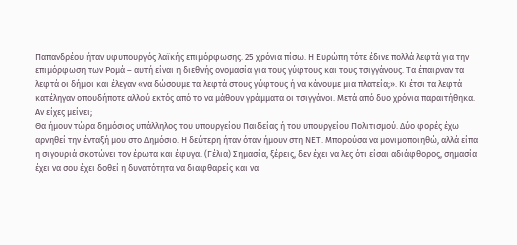Παπανδρέου ήταν υφυπουργός λαϊκής επιμόρφωσης. 25 χρόνια πίσω. Η Ευρώπη τότε έδινε πολλά λεφτά για την επιμόρφωση των Ρομά – αυτή είναι η διεθνής ονομασία για τους γύφτους και τους τσιγγάνους. Τα έπαιρναν τα λεφτά οι δήμοι και έλεγαν «να δώσουμε τα λεφτά στους γύφτους ή να κάνουμε μια πλατεία;». Κι έτσι τα λεφτά κατέληγαν οπουδήποτε αλλού εκτός από το να μάθουν γράμματα οι τσιγγάνοι. Μετά από δυο χρόνια παραιτήθηκα.
Αν είχες μείνει;
Θα ήμουν τώρα δημόσιος υπάλληλος του υπουργείου Παιδείας ή του υπουργείου Πολιτισμού. Δύο φορές έχω αρνηθεί την ένταξή μου στο Δημόσιο. Η δεύτερη ήταν όταν ήμουν στη ΝΕΤ. Μπορούσα να μονιμοποιηθώ, αλλά είπα η σιγουριά σκοτώνει τον έρωτα και έφυγα. (Γέλια) Σημασία, ξέρεις, δεν έχει να λες ότι είσαι αδιάφθορος, σημασία έχει να σου έχει δοθεί η δυνατότητα να διαφθαρείς και να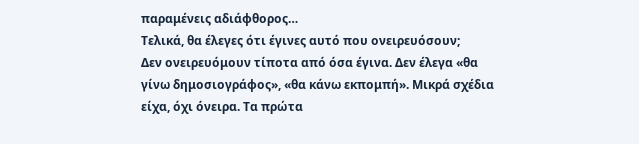παραμένεις αδιάφθορος…
Τελικά, θα έλεγες ότι έγινες αυτό που ονειρευόσουν;
Δεν ονειρευόμουν τίποτα από όσα έγινα. Δεν έλεγα «θα γίνω δημοσιογράφος», «θα κάνω εκπομπή». Μικρά σχέδια είχα, όχι όνειρα. Τα πρώτα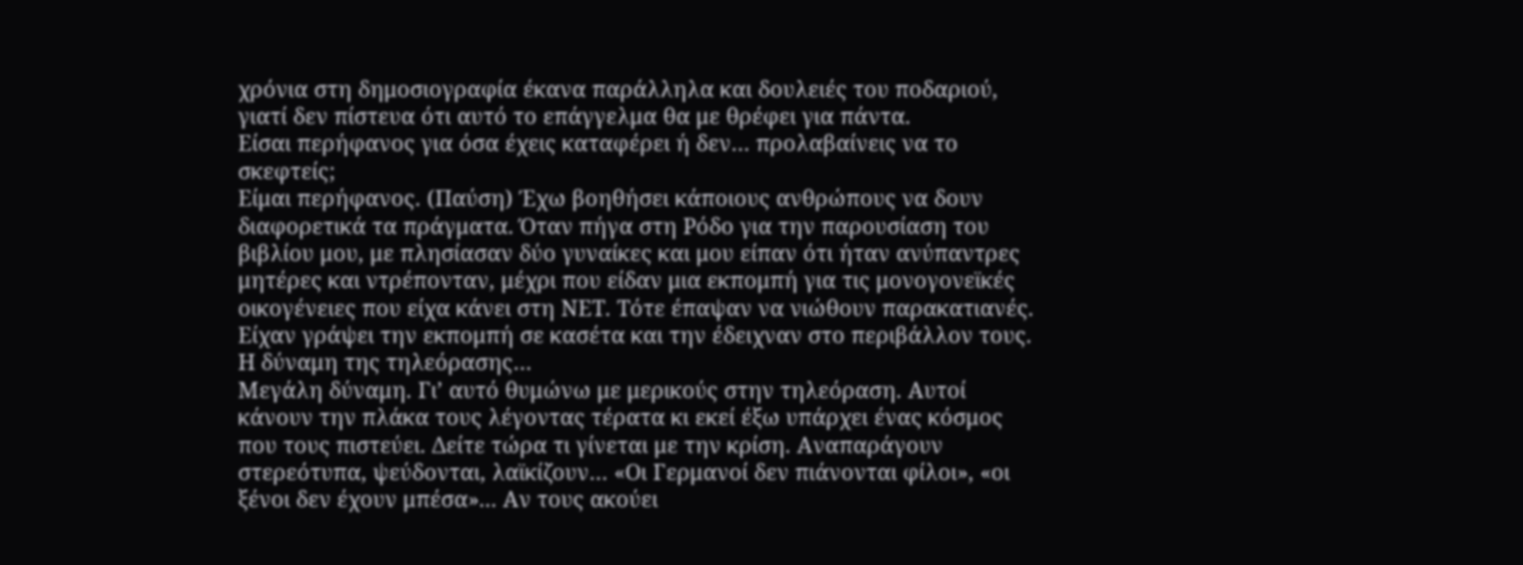χρόνια στη δημοσιογραφία έκανα παράλληλα και δουλειές του ποδαριού, γιατί δεν πίστευα ότι αυτό το επάγγελμα θα με θρέφει για πάντα.
Είσαι περήφανος για όσα έχεις καταφέρει ή δεν… προλαβαίνεις να το σκεφτείς;
Είμαι περήφανος. (Παύση) Έχω βοηθήσει κάποιους ανθρώπους να δουν διαφορετικά τα πράγματα. Όταν πήγα στη Ρόδο για την παρουσίαση του βιβλίου μου, με πλησίασαν δύο γυναίκες και μου είπαν ότι ήταν ανύπαντρες μητέρες και ντρέπονταν, μέχρι που είδαν μια εκπομπή για τις μονογονεϊκές οικογένειες που είχα κάνει στη ΝΕΤ. Τότε έπαψαν να νιώθουν παρακατιανές. Είχαν γράψει την εκπομπή σε κασέτα και την έδειχναν στο περιβάλλον τους.
Η δύναμη της τηλεόρασης…
Μεγάλη δύναμη. Γι’ αυτό θυμώνω με μερικούς στην τηλεόραση. Αυτοί κάνουν την πλάκα τους λέγοντας τέρατα κι εκεί έξω υπάρχει ένας κόσμος που τους πιστεύει. Δείτε τώρα τι γίνεται με την κρίση. Αναπαράγουν στερεότυπα, ψεύδονται, λαϊκίζουν… «Οι Γερμανοί δεν πιάνονται φίλοι», «οι ξένοι δεν έχουν μπέσα»... Αν τους ακούει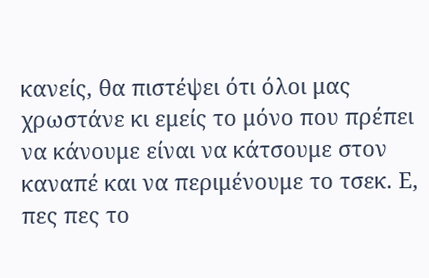κανείς, θα πιστέψει ότι όλοι μας χρωστάνε κι εμείς το μόνο που πρέπει να κάνουμε είναι να κάτσουμε στον καναπέ και να περιμένουμε το τσεκ. Ε, πες πες το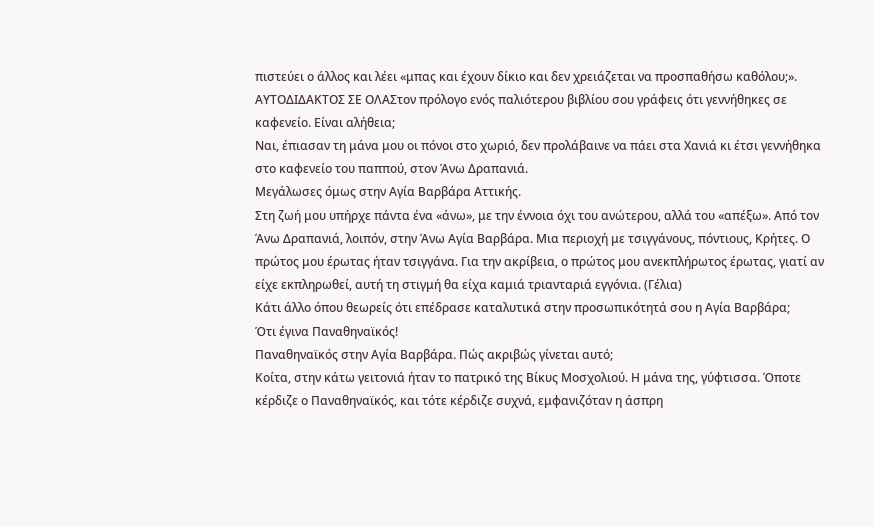πιστεύει ο άλλος και λέει «μπας και έχουν δίκιο και δεν χρειάζεται να προσπαθήσω καθόλου;».
ΑΥΤΟΔΙΔΑΚΤΟΣ ΣΕ ΟΛΑΣτον πρόλογο ενός παλιότερου βιβλίου σου γράφεις ότι γεννήθηκες σε καφενείο. Είναι αλήθεια;
Ναι, έπιασαν τη μάνα μου οι πόνοι στο χωριό, δεν προλάβαινε να πάει στα Χανιά κι έτσι γεννήθηκα στο καφενείο του παππού, στον Άνω Δραπανιά.
Μεγάλωσες όμως στην Αγία Βαρβάρα Αττικής.
Στη ζωή μου υπήρχε πάντα ένα «άνω», με την έννοια όχι του ανώτερου, αλλά του «απέξω». Από τον Άνω Δραπανιά, λοιπόν, στην Άνω Αγία Βαρβάρα. Μια περιοχή με τσιγγάνους, πόντιους, Κρήτες. Ο πρώτος μου έρωτας ήταν τσιγγάνα. Για την ακρίβεια, ο πρώτος μου ανεκπλήρωτος έρωτας, γιατί αν είχε εκπληρωθεί, αυτή τη στιγμή θα είχα καμιά τριανταριά εγγόνια. (Γέλια)
Κάτι άλλο όπου θεωρείς ότι επέδρασε καταλυτικά στην προσωπικότητά σου η Αγία Βαρβάρα;
Ότι έγινα Παναθηναϊκός!
Παναθηναϊκός στην Αγία Βαρβάρα. Πώς ακριβώς γίνεται αυτό;
Κοίτα, στην κάτω γειτονιά ήταν το πατρικό της Βίκυς Μοσχολιού. Η μάνα της, γύφτισσα. Όποτε κέρδιζε ο Παναθηναϊκός, και τότε κέρδιζε συχνά, εμφανιζόταν η άσπρη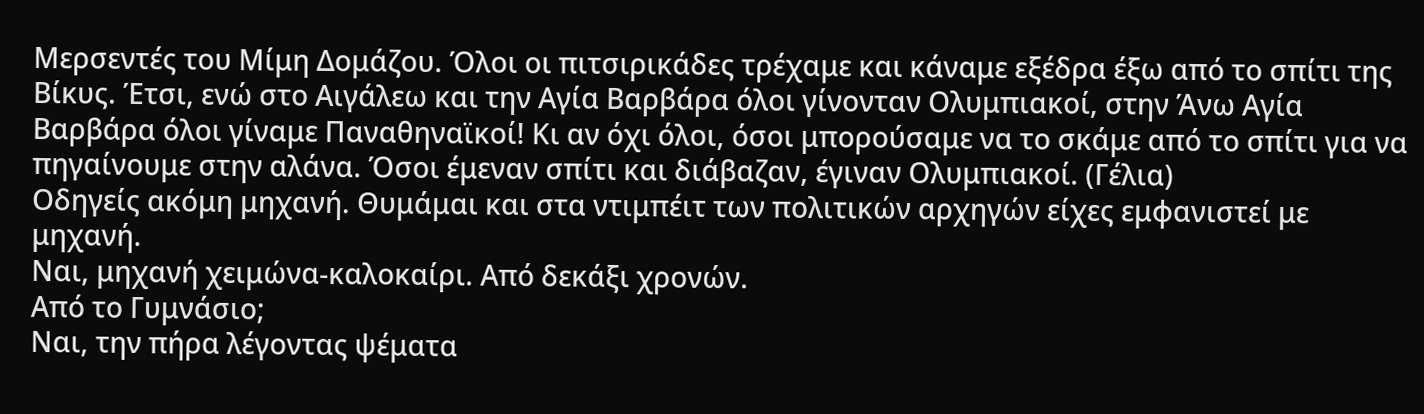Μερσεντές του Μίμη Δομάζου. Όλοι οι πιτσιρικάδες τρέχαμε και κάναμε εξέδρα έξω από το σπίτι της Βίκυς. Έτσι, ενώ στο Αιγάλεω και την Αγία Βαρβάρα όλοι γίνονταν Ολυμπιακοί, στην Άνω Αγία Βαρβάρα όλοι γίναμε Παναθηναϊκοί! Κι αν όχι όλοι, όσοι μπορούσαμε να το σκάμε από το σπίτι για να πηγαίνουμε στην αλάνα. Όσοι έμεναν σπίτι και διάβαζαν, έγιναν Ολυμπιακοί. (Γέλια)
Οδηγείς ακόμη μηχανή. Θυμάμαι και στα ντιμπέιτ των πολιτικών αρχηγών είχες εμφανιστεί με μηχανή.
Ναι, μηχανή χειμώνα-καλοκαίρι. Από δεκάξι χρονών.
Από το Γυμνάσιο;
Ναι, την πήρα λέγοντας ψέματα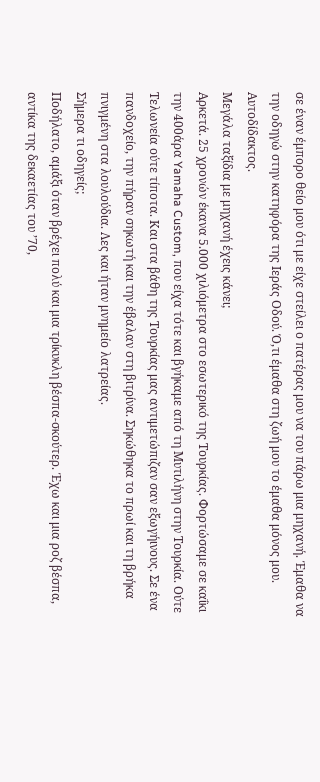σε έναν έμπορο θείο μου ότι με είχε στείλει ο πατέρας μου να του πάρω μια μηχανή. Έμαθα να την οδηγώ στην κατηφόρα της Ιεράς Οδού. Ό,τι έμαθα στη ζωή μου το έμαθα μόνος μου. Αυτοδίδακτος.
Μεγάλα ταξίδια με μηχανή έχεις κάνει;
Αρκετά. 25 χρονών έκανα 5.000 χιλιόμετρα στο εσωτερικό της Τουρκίας. Φορτώσαμε σε καΐκι την 400άρα Yamaha Custom, που είχα τότε και βγήκαμε από τη Μυτιλήνη στην Τουρκία. Ούτε Τελωνεία ούτε τίποτα. Και στα βάθη της Τουρκίας μας αντιμετώπιζαν σαν εξωγήινους. Σε ένα πανδοχείο, την πήραν σηκωτή και την έβαλαν στη βιτρίνα. Σηκώθηκα το πρωί και τη βρήκα πνιγμένη στα λουλούδια. Λες και ήταν μνημείο λατρείας.
Σήμερα τι οδηγείς;
Ποδήλατο, αμάξι όταν βρέχει πολύ και μια τρίκυκλη βέσπα-σκούτερ. Έχω και μια ροζ βέσπα, αντίκα της δεκαετίας του ’70,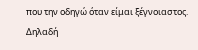που την οδηγώ όταν είμαι ξέγνοιαστος. Δηλαδή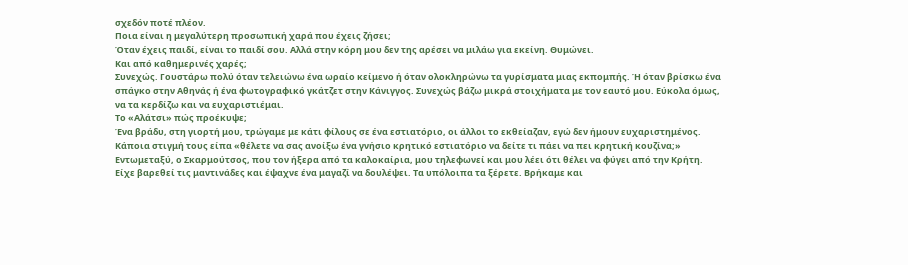σχεδόν ποτέ πλέον.
Ποια είναι η μεγαλύτερη προσωπική χαρά που έχεις ζήσει;
Όταν έχεις παιδί, είναι το παιδί σου. Αλλά στην κόρη μου δεν της αρέσει να μιλάω για εκείνη. Θυμώνει.
Και από καθημερινές χαρές;
Συνεχώς. Γουστάρω πολύ όταν τελειώνω ένα ωραίο κείμενο ή όταν ολοκληρώνω τα γυρίσματα μιας εκπομπής. Ή όταν βρίσκω ένα σπάγκο στην Αθηνάς ή ένα φωτογραφικό γκάτζετ στην Κάνιγγος. Συνεχώς βάζω μικρά στοιχήματα με τον εαυτό μου. Εύκολα όμως, να τα κερδίζω και να ευχαριστιέμαι.
Το «Αλάτσι» πώς προέκυψε;
Ένα βράδυ, στη γιορτή μου, τρώγαμε με κάτι φίλους σε ένα εστιατόριο, οι άλλοι το εκθείαζαν, εγώ δεν ήμουν ευχαριστημένος. Κάποια στιγμή τους είπα «θέλετε να σας ανοίξω ένα γνήσιο κρητικό εστιατόριο να δείτε τι πάει να πει κρητική κουζίνα;» Εντωμεταξύ, ο Σκαρμούτσος, που τον ήξερα από τα καλοκαίρια, μου τηλεφωνεί και μου λέει ότι θέλει να φύγει από την Κρήτη. Είχε βαρεθεί τις μαντινάδες και έψαχνε ένα μαγαζί να δουλέψει. Τα υπόλοιπα τα ξέρετε. Βρήκαμε και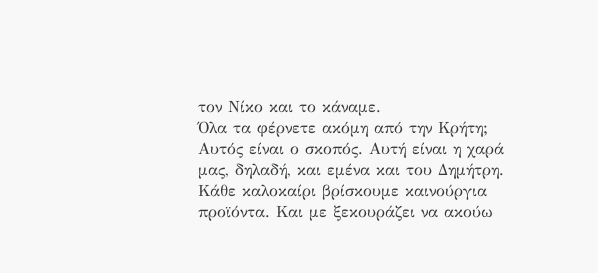τον Νίκο και το κάναμε.
Όλα τα φέρνετε ακόμη από την Κρήτη;
Αυτός είναι ο σκοπός. Αυτή είναι η χαρά μας, δηλαδή, και εμένα και του Δημήτρη. Κάθε καλοκαίρι βρίσκουμε καινούργια προϊόντα. Και με ξεκουράζει να ακούω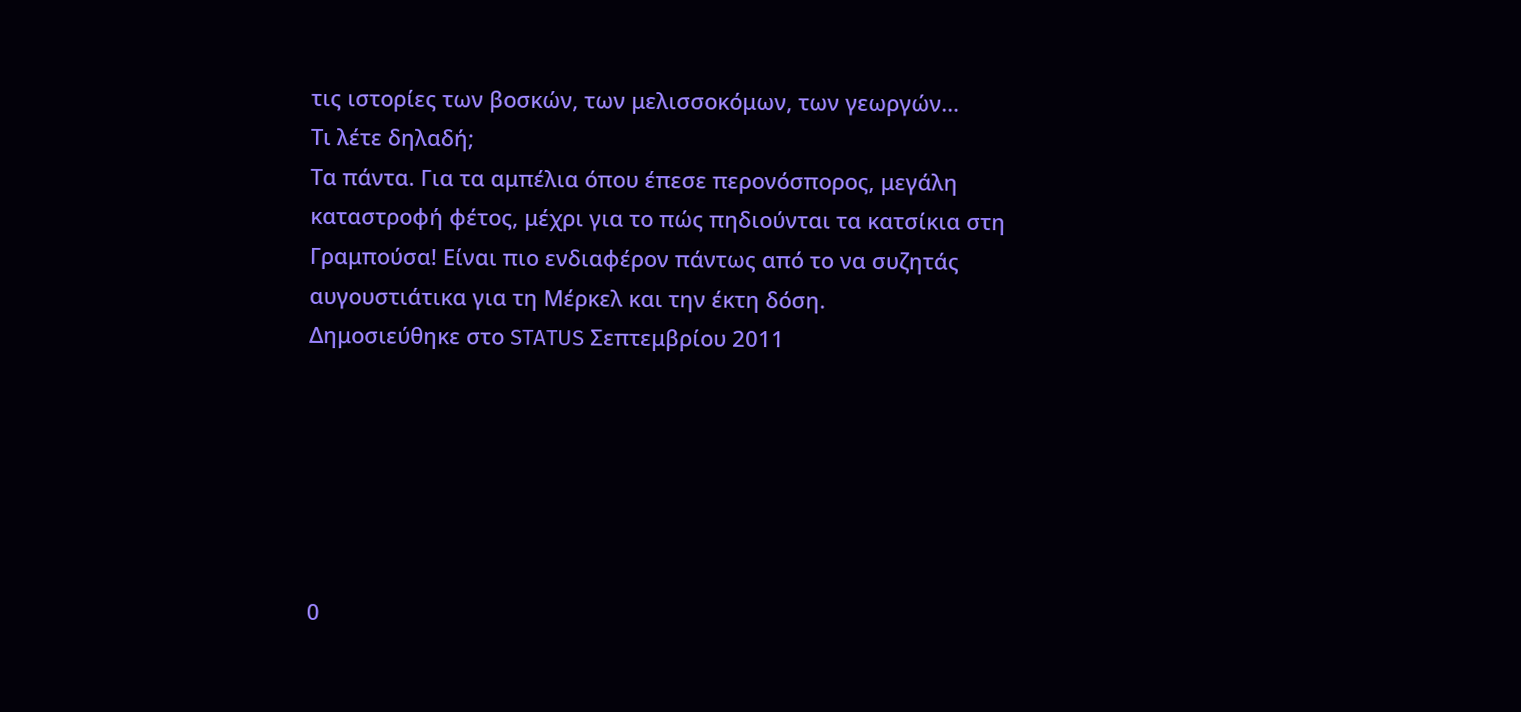τις ιστορίες των βοσκών, των μελισσοκόμων, των γεωργών…
Τι λέτε δηλαδή;
Τα πάντα. Για τα αμπέλια όπου έπεσε περονόσπορος, μεγάλη καταστροφή φέτος, μέχρι για το πώς πηδιούνται τα κατσίκια στη Γραμπούσα! Είναι πιο ενδιαφέρον πάντως από το να συζητάς αυγουστιάτικα για τη Μέρκελ και την έκτη δόση.
Δημοσιεύθηκε στο STATUS Σεπτεμβρίου 2011






0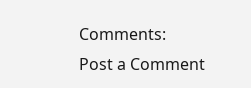Comments:
Post a Comment